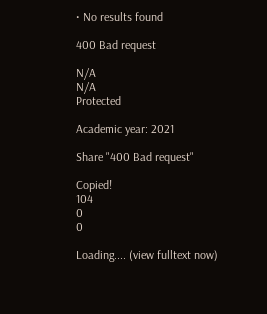• No results found

400 Bad request

N/A
N/A
Protected

Academic year: 2021

Share "400 Bad request"

Copied!
104
0
0

Loading.... (view fulltext now)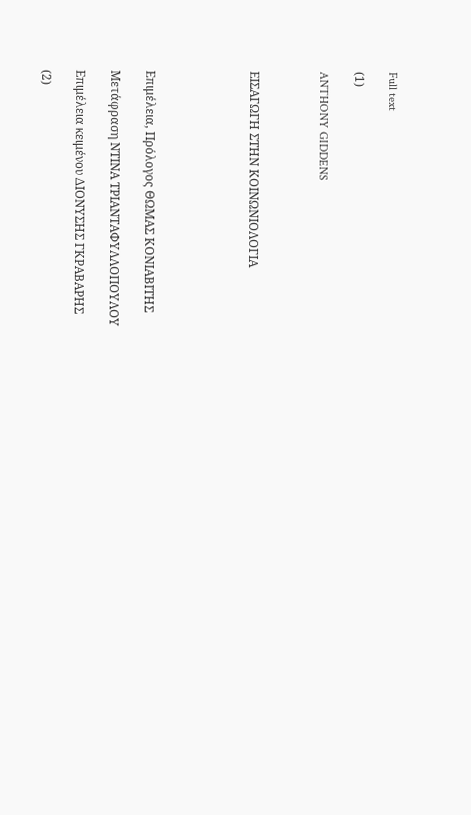Full text

(1)

ANTHONY GIDDENS



ΕΙΣΑΓΩΓΗ ΣΤΗΝ ΚΟΙΝΩΝΙΟΛΟΓΙΑ





Επιμέλεια, Πρόλογος ΘΩΜΑΣ ΚΟΝΙΑΒΙΤΗΣ

Μετάφραση ΝΤΙΝΑ ΤΡΙΑΝΤΑΦΥΛΛΟΠΟΥΛΟΥ

Επιμέλεια κειμένου ΔΙΟΝΥΣΗΣ ΓΚΡΑΒΑΡΗΣ

(2)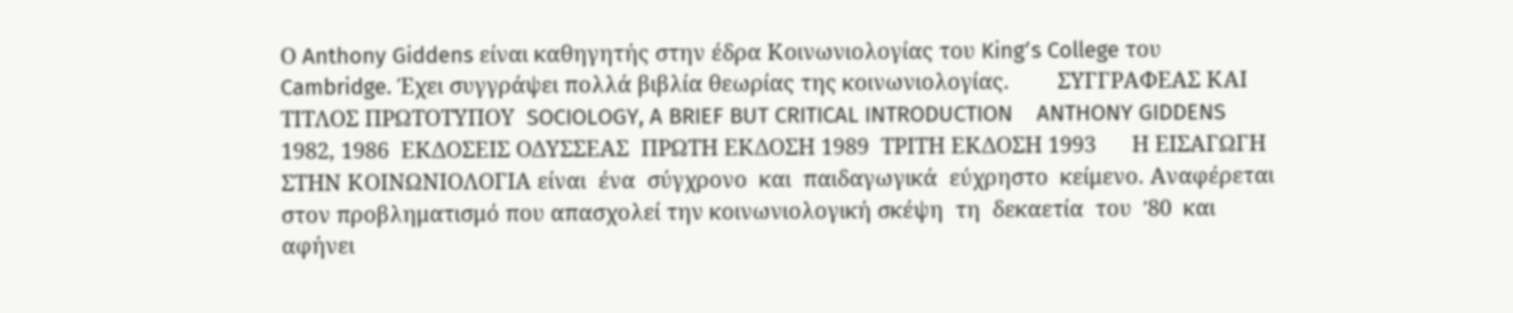Ο Anthony Giddens είναι καθηγητής στην έδρα Κοινωνιολογίας του Kingʹs College του  Cambridge. Έχει συγγράψει πολλά βιβλία θεωρίας της κοινωνιολογίας.        ΣΥΓΓΡΑΦΕΑΣ ΚΑΙ ΤΙΤΛΟΣ ΠΡΩΤΟΤΥΠΟΥ  SOCIOLOGY, A BRIEF BUT CRITICAL INTRODUCTION    ANTHONY GIDDENS 1982, 1986  ΕΚΔΟΣΕΙΣ ΟΔΥΣΣΕΑΣ  ΠΡΩΤΗ ΕΚΔΟΣΗ 1989  ΤΡΙΤΗ ΕΚΔΟΣΗ 1993      Η ΕΙΣΑΓΩΓΗ  ΣΤΗΝ ΚΟΙΝΩΝΙΟΛΟΓΙΑ είναι  ένα  σύγχρονο  και  παιδαγωγικά  εύχρηστο  κείμενο. Αναφέρεται στον προβληματισμό που απασχολεί την κοινωνιολογική σκέψη  τη  δεκαετία  του  ʹ80  και  αφήνει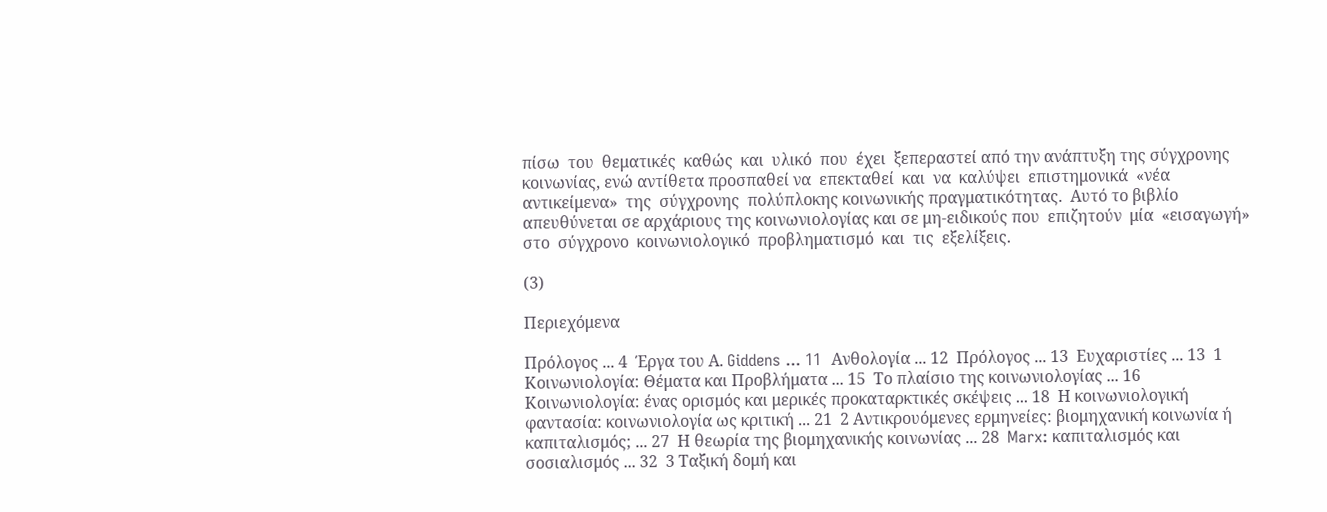πίσω  του  θεματικές  καθώς  και  υλικό  που  έχει  ξεπεραστεί από την ανάπτυξη της σύγχρονης κοινωνίας, ενώ αντίθετα προσπαθεί να  επεκταθεί  και  να  καλύψει  επιστημονικά  «νέα  αντικείμενα»  της  σύγχρονης  πολύπλοκης κοινωνικής πραγματικότητας.  Αυτό το βιβλίο απευθύνεται σε αρχάριους της κοινωνιολογίας και σε μη‐ειδικούς που  επιζητούν  μία  «εισαγωγή»  στο  σύγχρονο  κοινωνιολογικό  προβληματισμό  και  τις  εξελίξεις.

(3)

Περιεχόμενα

Πρόλογος ... 4  Έργα του Α. Giddens ... 11  Ανθολογία ... 12  Πρόλογος ... 13  Ευχαριστίες ... 13  1 Κοινωνιολογία: Θέματα και Προβλήματα ... 15  Το πλαίσιο της κοινωνιολογίας ... 16  Κοινωνιολογία: ένας ορισμός και μερικές προκαταρκτικές σκέψεις ... 18  Η κοινωνιολογική φαντασία: κοινωνιολογία ως κριτική ... 21  2 Αντικρουόμενες ερμηνείες: βιομηχανική κοινωνία ή καπιταλισμός; ... 27  Η θεωρία της βιομηχανικής κοινωνίας ... 28  Marx: καπιταλισμός και σοσιαλισμός ... 32  3 Ταξική δομή και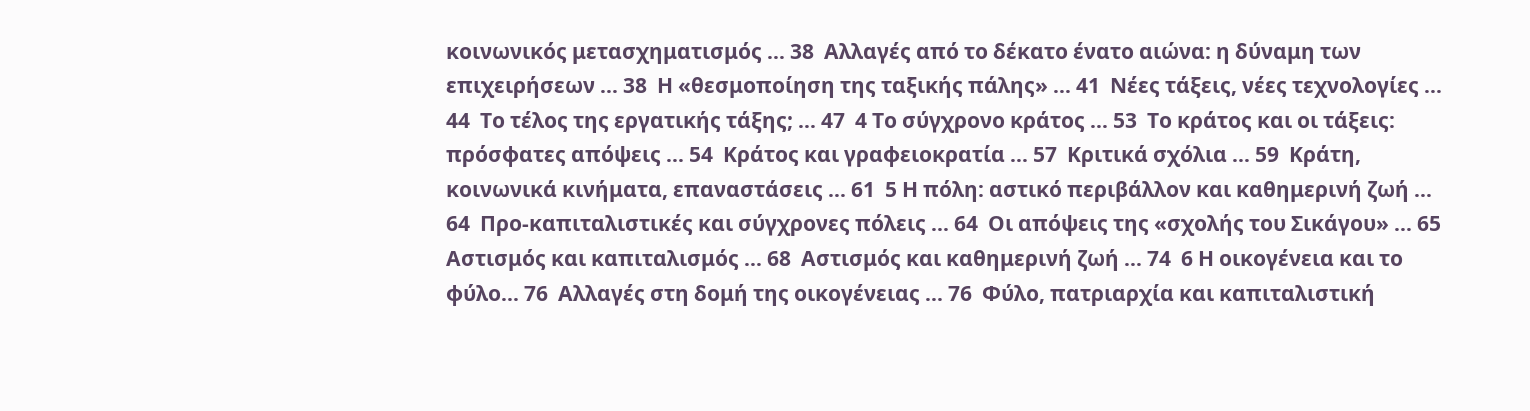κοινωνικός μετασχηματισμός ... 38  Αλλαγές από το δέκατο ένατο αιώνα: η δύναμη των επιχειρήσεων ... 38  Η «θεσμοποίηση της ταξικής πάλης» ... 41  Νέες τάξεις, νέες τεχνολογίες ... 44  Το τέλος της εργατικής τάξης; ... 47  4 Το σύγχρονο κράτος ... 53  Το κράτος και οι τάξεις: πρόσφατες απόψεις ... 54  Κράτος και γραφειοκρατία ... 57  Κριτικά σχόλια ... 59  Κράτη, κοινωνικά κινήματα, επαναστάσεις ... 61  5 Η πόλη: αστικό περιβάλλον και καθημερινή ζωή ... 64  Προ‐καπιταλιστικές και σύγχρονες πόλεις ... 64  Οι απόψεις της «σχολής του Σικάγου» ... 65  Αστισμός και καπιταλισμός ... 68  Αστισμός και καθημερινή ζωή ... 74  6 Η οικογένεια και το φύλο... 76  Αλλαγές στη δομή της οικογένειας ... 76  Φύλο, πατριαρχία και καπιταλιστική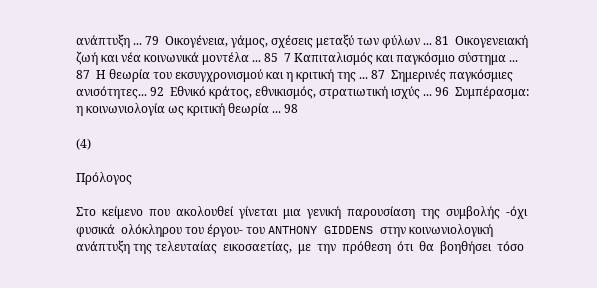ανάπτυξη ... 79  Οικογένεια, γάμος, σχέσεις μεταξύ των φύλων ... 81  Οικογενειακή ζωή και νέα κοινωνικά μοντέλα ... 85  7 Καπιταλισμός και παγκόσμιο σύστημα ... 87  Η θεωρία του εκσυγχρονισμού και η κριτική της ... 87  Σημερινές παγκόσμιες ανισότητες... 92  Εθνικό κράτος, εθνικισμός, στρατιωτική ισχύς ... 96  Συμπέρασμα: η κοινωνιολογία ως κριτική θεωρία ... 98

(4)

Πρόλογος

Στο  κείμενο  που  ακολουθεί  γίνεται  μια  γενική  παρουσίαση  της  συμβολής  ‐όχι  φυσικά  ολόκληρου του έργου‐ του ANTHONY GIDDENS στην κοινωνιολογική ανάπτυξη της τελευταίας  εικοσαετίας,  με  την  πρόθεση  ότι  θα  βοηθήσει  τόσο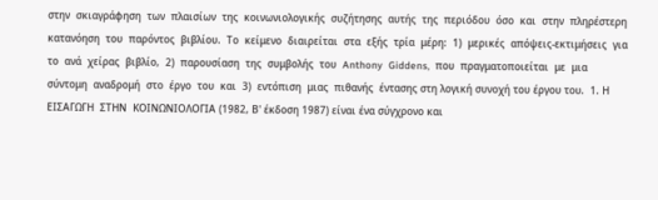στην  σκιαγράφηση  των  πλαισίων  της  κοινωνιολογικής  συζήτησης  αυτής  της  περιόδου  όσο  και  στην  πληρέστερη  κατανόηση  του  παρόντος  βιβλίου.  Το  κείμενο  διαιρείται  στα  εξής  τρία  μέρη:  1)  μερικές  απόψεις‐εκτιμήσεις  για  το  ανά  χείρας  βιβλίο,  2)  παρουσίαση  της  συμβολής  του  Anthony  Giddens,  που  πραγματοποιείται  με  μια  σύντομη  αναδρομή  στο  έργο  του  και  3)  εντόπιση  μιας  πιθανής  έντασης στη λογική συνοχή του έργου του.  1. Η ΕΙΣΑΓΩΓΗ  ΣΤΗΝ  ΚΟΙΝΩΝΙΟΛΟΓΙΑ (1982, Β' έκδοση 1987) είναι ένα σύγχρονο και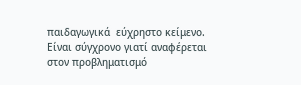παιδαγωγικά  εύχρηστο κείμενο. Είναι σύγχρονο γιατί αναφέρεται στον προβληματισμό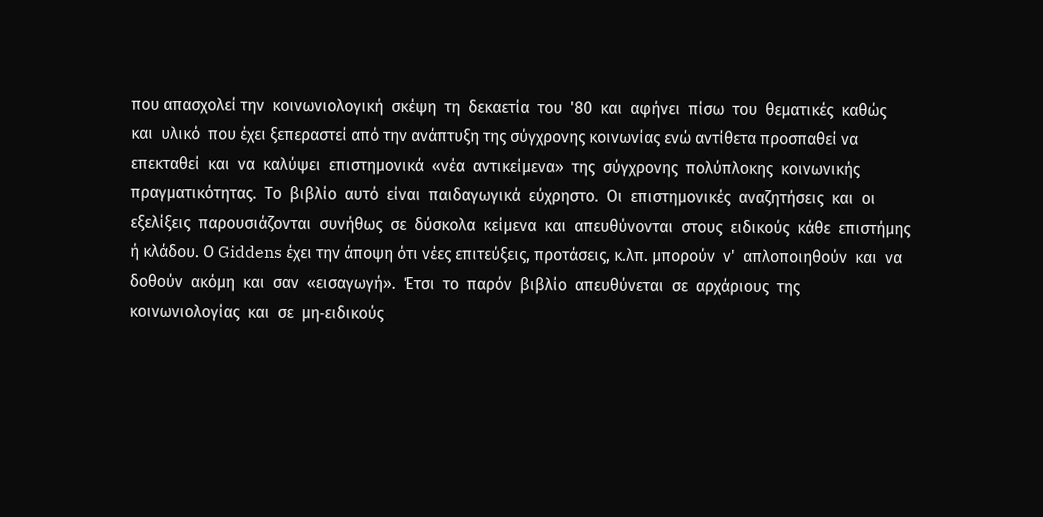που απασχολεί την  κοινωνιολογική  σκέψη  τη  δεκαετία  του  '80  και  αφήνει  πίσω  του  θεματικές  καθώς  και  υλικό  που έχει ξεπεραστεί από την ανάπτυξη της σύγχρονης κοινωνίας ενώ αντίθετα προσπαθεί να  επεκταθεί  και  να  καλύψει  επιστημονικά  «νέα  αντικείμενα»  της  σύγχρονης  πολύπλοκης  κοινωνικής πραγματικότητας.  Το  βιβλίο  αυτό  είναι  παιδαγωγικά  εύχρηστο.  Οι  επιστημονικές  αναζητήσεις  και  οι  εξελίξεις  παρουσιάζονται  συνήθως  σε  δύσκολα  κείμενα  και  απευθύνονται  στους  ειδικούς  κάθε  επιστήμης ή κλάδου. Ο Giddens έχει την άποψη ότι νέες επιτεύξεις, προτάσεις, κ.λπ. μπορούν  ν'  απλοποιηθούν  και  να  δοθούν  ακόμη  και  σαν  «εισαγωγή».  Έτσι  το  παρόν  βιβλίο  απευθύνεται  σε  αρχάριους  της  κοινωνιολογίας  και  σε  μη‐ειδικούς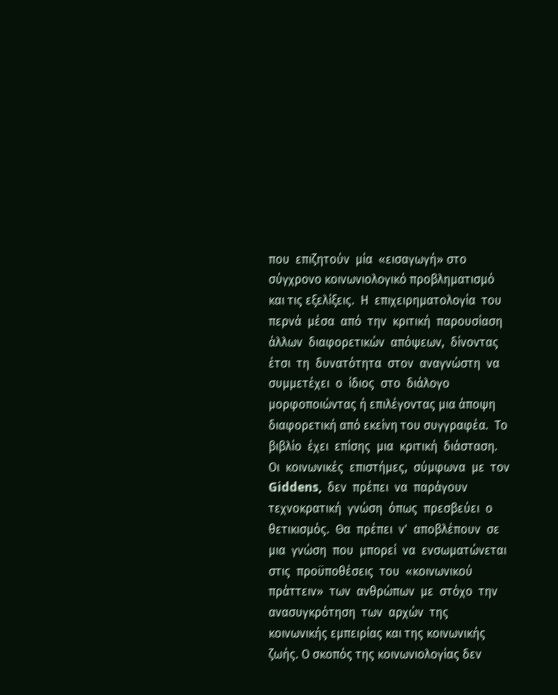που  επιζητούν  μία  «εισαγωγή» στο σύγχρονο κοινωνιολογικό προβληματισμό και τις εξελίξεις.  Η  επιχειρηματολογία  του  περνά  μέσα  από  την  κριτική  παρουσίαση  άλλων  διαφορετικών  απόψεων,  δίνοντας  έτσι  τη  δυνατότητα  στον  αναγνώστη  να  συμμετέχει  ο  ίδιος  στο  διάλογο  μορφοποιώντας ή επιλέγοντας μια άποψη διαφορετική από εκείνη του συγγραφέα.  Το  βιβλίο  έχει  επίσης  μια  κριτική  διάσταση.  Οι  κοινωνικές  επιστήμες,  σύμφωνα  με  τον  Giddens,  δεν  πρέπει  να  παράγουν  τεχνοκρατική  γνώση  όπως  πρεσβεύει  ο  θετικισμός.  Θα  πρέπει  ν'  αποβλέπουν  σε  μια  γνώση  που  μπορεί  να  ενσωματώνεται  στις  προϋποθέσεις  του  «κοινωνικού  πράττειν»  των  ανθρώπων  με  στόχο  την  ανασυγκρότηση  των  αρχών  της  κοινωνικής εμπειρίας και της κοινωνικής ζωής. Ο σκοπός της κοινωνιολογίας δεν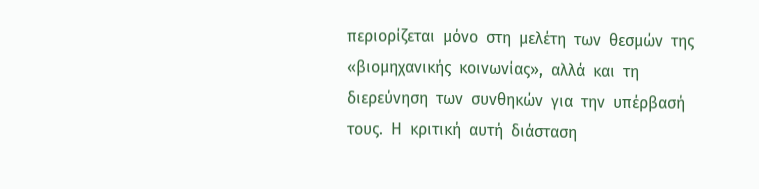περιορίζεται  μόνο  στη  μελέτη  των  θεσμών  της  «βιομηχανικής  κοινωνίας»,  αλλά  και  τη  διερεύνηση  των  συνθηκών  για  την  υπέρβασή  τους.  Η  κριτική  αυτή  διάσταση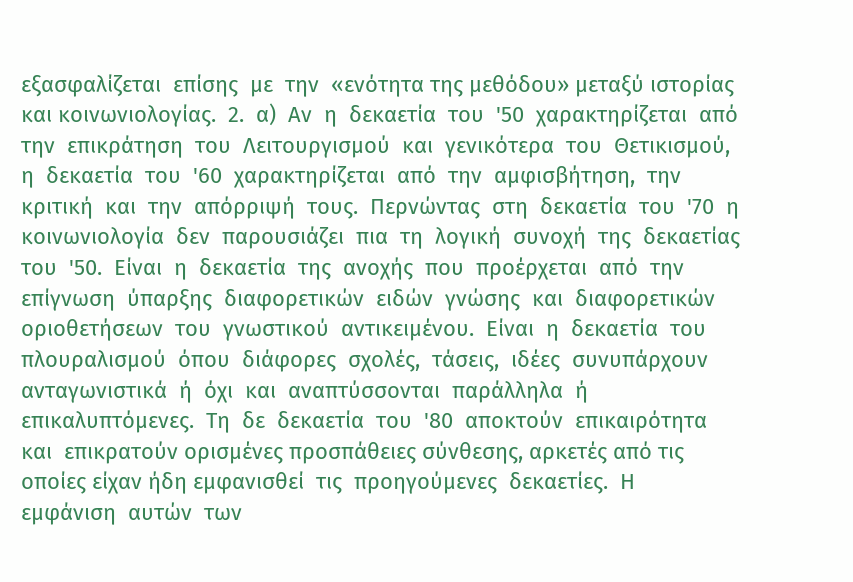εξασφαλίζεται  επίσης  με  την  «ενότητα της μεθόδου» μεταξύ ιστορίας και κοινωνιολογίας.  2.  α)  Αν  η  δεκαετία  του  '50  χαρακτηρίζεται  από  την  επικράτηση  του  Λειτουργισμού  και  γενικότερα  του  Θετικισμού,  η  δεκαετία  του  '60  χαρακτηρίζεται  από  την  αμφισβήτηση,  την  κριτική  και  την  απόρριψή  τους.  Περνώντας  στη  δεκαετία  του  '70  η  κοινωνιολογία  δεν  παρουσιάζει  πια  τη  λογική  συνοχή  της  δεκαετίας  του  '50.  Είναι  η  δεκαετία  της  ανοχής  που  προέρχεται  από  την  επίγνωση  ύπαρξης  διαφορετικών  ειδών  γνώσης  και  διαφορετικών  οριοθετήσεων  του  γνωστικού  αντικειμένου.  Είναι  η  δεκαετία  του  πλουραλισμού  όπου  διάφορες  σχολές,  τάσεις,  ιδέες  συνυπάρχουν  ανταγωνιστικά  ή  όχι  και  αναπτύσσονται  παράλληλα  ή  επικαλυπτόμενες.  Τη  δε  δεκαετία  του  '80  αποκτούν  επικαιρότητα  και  επικρατούν ορισμένες προσπάθειες σύνθεσης, αρκετές από τις οποίες είχαν ήδη εμφανισθεί  τις  προηγούμενες  δεκαετίες.  Η  εμφάνιση  αυτών  των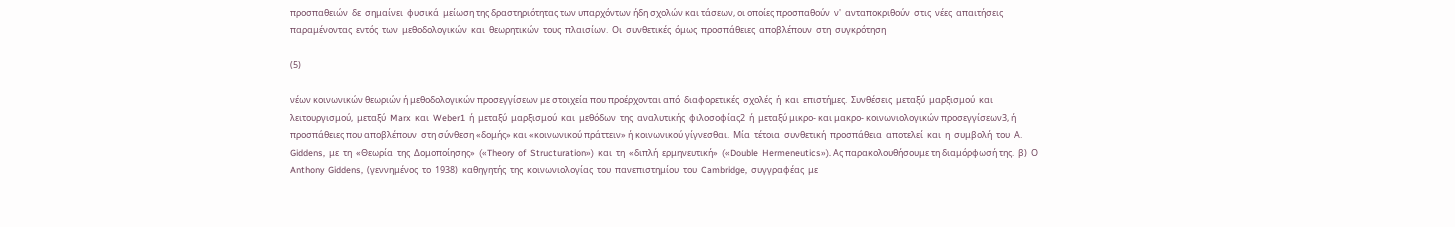προσπαθειών  δε  σημαίνει  φυσικά  μείωση της δραστηριότητας των υπαρχόντων ήδη σχολών και τάσεων, οι οποίες προσπαθούν  ν'  ανταποκριθούν  στις  νέες  απαιτήσεις  παραμένοντας  εντός  των  μεθοδολογικών  και  θεωρητικών  τους  πλαισίων.  Οι  συνθετικές  όμως  προσπάθειες  αποβλέπουν  στη  συγκρότηση

(5)

νέων κοινωνικών θεωριών ή μεθοδολογικών προσεγγίσεων με στοιχεία που προέρχονται από  διαφορετικές  σχολές  ή  και  επιστήμες.  Συνθέσεις  μεταξύ  μαρξισμού  και  λειτουργισμού,  μεταξύ  Marx  και  Weber1  ή  μεταξύ  μαρξισμού  και  μεθόδων  της  αναλυτικής  φιλοσοφίας2  ή  μεταξύ μικρο‐ και μακρο‐ κοινωνιολογικών προσεγγίσεων3, ή προσπάθειες που αποβλέπουν  στη σύνθεση «δομής» και «κοινωνικού πράττειν» ή κοινωνικού γίγνεσθαι.  Μία  τέτοια  συνθετική  προσπάθεια  αποτελεί  και  η  συμβολή  του  Α.  Giddens,  με  τη  «Θεωρία  της  Δομοποίησης»  («Theory  of  Structuration»)  και  τη  «διπλή  ερμηνευτική»  («Double  Hermeneutics»). Ας παρακολουθήσουμε τη διαμόρφωσή της.  β)  Ο  Anthony  Giddens,  (γεννημένος  το  1938)  καθηγητής  της  κοινωνιολογίας  του  πανεπιστημίου  του  Cambridge,  συγγραφέας  με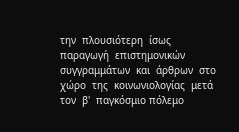την  πλουσιότερη  ίσως  παραγωγή  επιστημονικών  συγγραμμάτων  και  άρθρων  στο  χώρο  της  κοινωνιολογίας  μετά  τον  β'  παγκόσμιο πόλεμο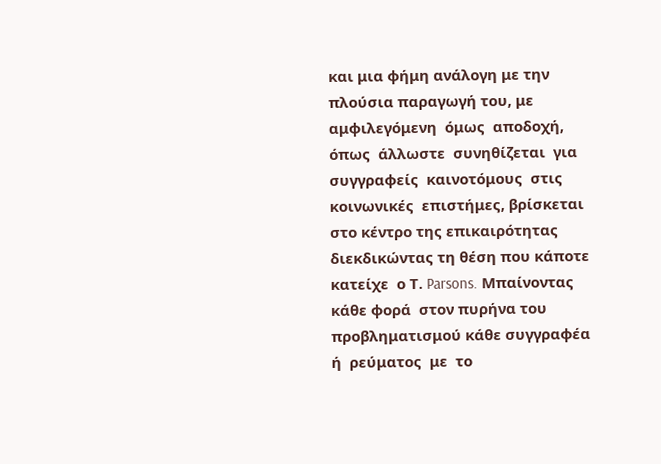και μια φήμη ανάλογη με την πλούσια παραγωγή του, με αμφιλεγόμενη  όμως  αποδοχή,  όπως  άλλωστε  συνηθίζεται  για  συγγραφείς  καινοτόμους  στις  κοινωνικές  επιστήμες, βρίσκεται στο κέντρο της επικαιρότητας διεκδικώντας τη θέση που κάποτε κατείχε  ο Τ. Parsons. Μπαίνοντας κάθε φορά  στον πυρήνα του προβληματισμού κάθε συγγραφέα ή  ρεύματος  με  το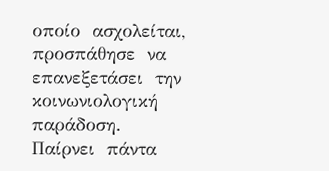οποίο  ασχολείται,  προσπάθησε  να  επανεξετάσει  την  κοινωνιολογική  παράδοση.  Παίρνει  πάντα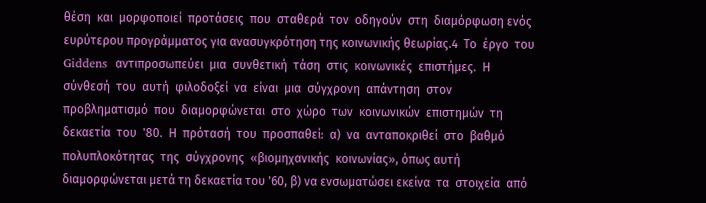θέση  και  μορφοποιεί  προτάσεις  που  σταθερά  τον  οδηγούν  στη  διαμόρφωση ενός ευρύτερου προγράμματος για ανασυγκρότηση της κοινωνικής θεωρίας.4  Το  έργο  του  Giddens  αντιπροσωπεύει  μια  συνθετική  τάση  στις  κοινωνικές  επιστήμες.  Η  σύνθεσή  του  αυτή  φιλοδοξεί  να  είναι  μια  σύγχρονη  απάντηση  στον  προβληματισμό  που  διαμορφώνεται  στο  χώρο  των  κοινωνικών  επιστημών  τη  δεκαετία  του  '80.  Η  πρότασή  του  προσπαθεί:  α)  να  ανταποκριθεί  στο  βαθμό  πολυπλοκότητας  της  σύγχρονης  «βιομηχανικής  κοινωνίας», όπως αυτή διαμορφώνεται μετά τη δεκαετία του '60, β) να ενσωματώσει εκείνα  τα  στοιχεία  από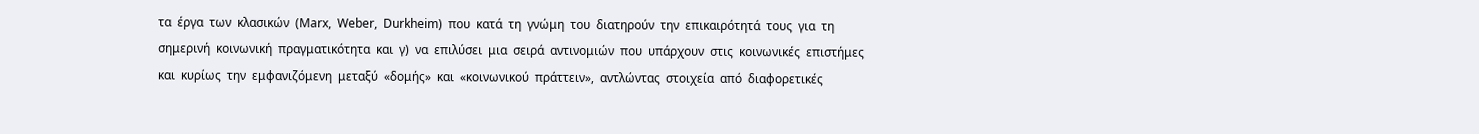τα  έργα  των  κλασικών  (Marx,  Weber,  Durkheim)  που  κατά  τη  γνώμη  του  διατηρούν  την  επικαιρότητά  τους  για  τη  σημερινή  κοινωνική  πραγματικότητα  και  γ)  να  επιλύσει  μια  σειρά  αντινομιών  που  υπάρχουν  στις  κοινωνικές  επιστήμες  και  κυρίως  την  εμφανιζόμενη  μεταξύ  «δομής»  και  «κοινωνικού  πράττειν»,  αντλώντας  στοιχεία  από  διαφορετικές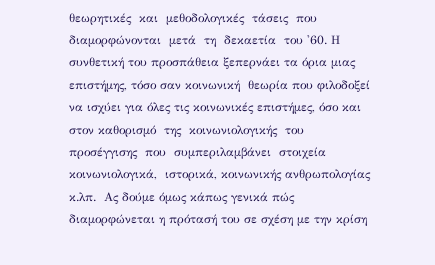θεωρητικές  και  μεθοδολογικές  τάσεις  που  διαμορφώνονται  μετά  τη  δεκαετία  του '60. Η συνθετική του προσπάθεια ξεπερνάει τα όρια μιας επιστήμης, τόσο σαν κοινωνική  θεωρία που φιλοδοξεί να ισχύει για όλες τις κοινωνικές επιστήμες, όσο και στον καθορισμό  της  κοινωνιολογικής  του  προσέγγισης  που  συμπεριλαμβάνει  στοιχεία  κοινωνιολογικά,  ιστορικά, κοινωνικής ανθρωπολογίας κ.λπ.  Ας δούμε όμως κάπως γενικά πώς διαμορφώνεται η πρότασή του σε σχέση με την κρίση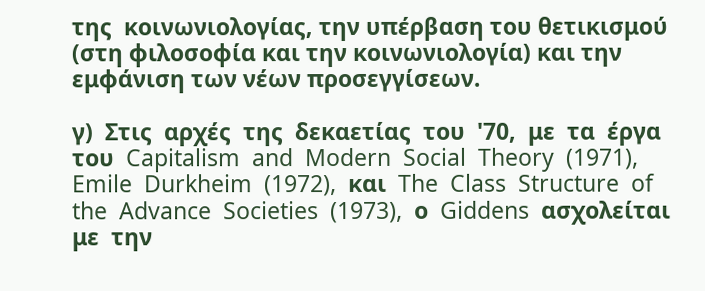της  κοινωνιολογίας, την υπέρβαση του θετικισμού (στη φιλοσοφία και την κοινωνιολογία) και την  εμφάνιση των νέων προσεγγίσεων.

γ)  Στις  αρχές  της  δεκαετίας  του  '70,  με  τα  έργα  του  Capitalism  and  Modern  Social  Theory  (1971),  Emile  Durkheim  (1972),  και  The  Class  Structure  of  the  Advance  Societies  (1973),  ο  Giddens  ασχολείται  με  την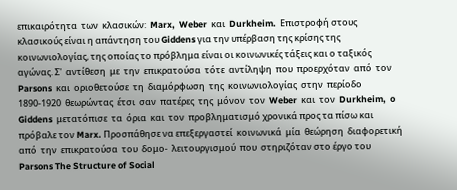επικαιρότητα  των  κλασικών:  Marx,  Weber  και  Durkheim.  Επιστροφή στους κλασικούς είναι η απάντηση του Giddens για την υπέρβαση της κρίσης της  κοινωνιολογίας, της οποίας το πρόβλημα είναι οι κοινωνικές τάξεις και ο ταξικός αγώνας. Σ'  αντίθεση  με  την  επικρατούσα  τότε  αντίληψη  που  προερχόταν  από  τον  Parsons  και  οριοθετούσε  τη  διαμόρφωση  της  κοινωνιολογίας  στην  περίοδο  1890‐1920  θεωρώντας  έτσι  σαν  πατέρες  της  μόνον  τον  Weber  και  τον  Durkheim,  o  Giddens  μετατόπισε  τα  όρια  και  τον  προβληματισμό χρονικά προς τα πίσω και πρόβαλε τον Marx. Προσπάθησε να επεξεργαστεί  κοινωνικά  μία  θεώρηση  διαφορετική  από  την  επικρατούσα  του  δομο‐  λειτουργισμού  που  στηριζόταν στο έργο του Parsons The Structure of Social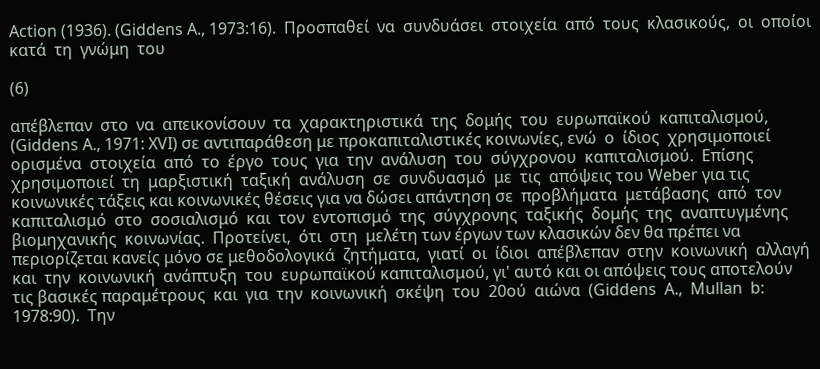Action (1936). (Giddens Α., 1973:16).  Προσπαθεί  να  συνδυάσει  στοιχεία  από  τους  κλασικούς,  οι  οποίοι  κατά  τη  γνώμη  του

(6)

απέβλεπαν  στο  να  απεικονίσουν  τα  χαρακτηριστικά  της  δομής  του  ευρωπαϊκού  καπιταλισμού, (Giddens Α., 1971: XVI) σε αντιπαράθεση με προκαπιταλιστικές κοινωνίες, ενώ  ο  ίδιος  χρησιμοποιεί  ορισμένα  στοιχεία  από  το  έργο  τους  για  την  ανάλυση  του  σύγχρονου  καπιταλισμού.  Επίσης  χρησιμοποιεί  τη  μαρξιστική  ταξική  ανάλυση  σε  συνδυασμό  με  τις  απόψεις του Weber για τις κοινωνικές τάξεις και κοινωνικές θέσεις για να δώσει απάντηση σε  προβλήματα  μετάβασης  από  τον  καπιταλισμό  στο  σοσιαλισμό  και  τον  εντοπισμό  της  σύγχρονης  ταξικής  δομής  της  αναπτυγμένης  βιομηχανικής  κοινωνίας.  Προτείνει,  ότι  στη  μελέτη των έργων των κλασικών δεν θα πρέπει να περιορίζεται κανείς μόνο σε μεθοδολογικά  ζητήματα,  γιατί  οι  ίδιοι  απέβλεπαν  στην  κοινωνική  αλλαγή  και  την  κοινωνική  ανάπτυξη  του  ευρωπαϊκού καπιταλισμού, γι' αυτό και οι απόψεις τους αποτελούν τις βασικές παραμέτρους  και  για  την  κοινωνική  σκέψη  του  20ού  αιώνα  (Giddens  Α.,  Mullan  b:  1978:90).  Την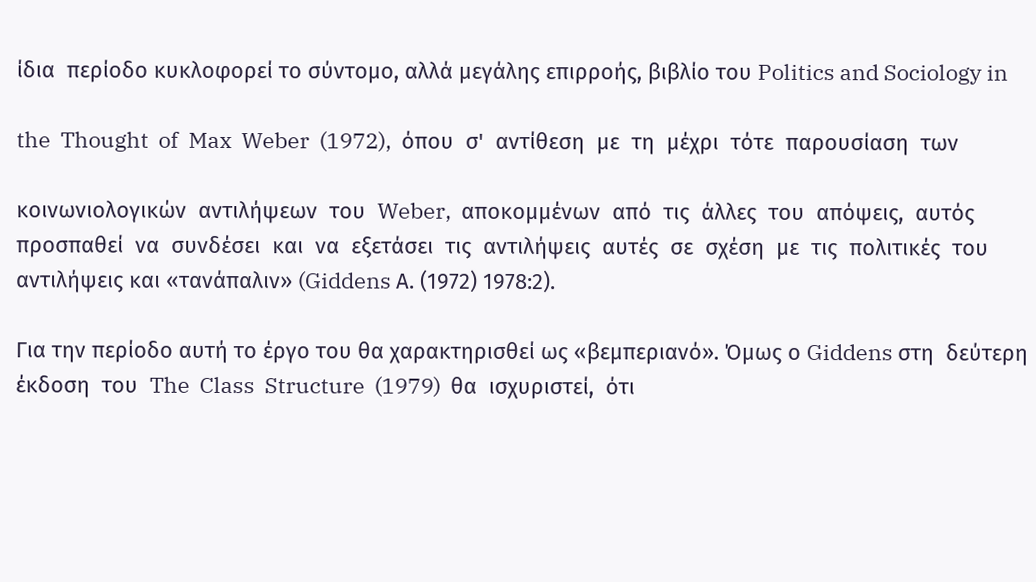ίδια  περίοδο κυκλοφορεί το σύντομο, αλλά μεγάλης επιρροής, βιβλίο του Politics and Sociology in

the  Thought  of  Max  Weber  (1972),  όπου  σ'  αντίθεση  με  τη  μέχρι  τότε  παρουσίαση  των

κοινωνιολογικών  αντιλήψεων  του  Weber,  αποκομμένων  από  τις  άλλες  του  απόψεις,  αυτός  προσπαθεί  να  συνδέσει  και  να  εξετάσει  τις  αντιλήψεις  αυτές  σε  σχέση  με  τις  πολιτικές  του  αντιλήψεις και «τανάπαλιν» (Giddens Α. (1972) 1978:2).

Για την περίοδο αυτή το έργο του θα χαρακτηρισθεί ως «βεμπεριανό». Όμως ο Giddens στη  δεύτερη  έκδοση  του  The  Class  Structure  (1979)  θα  ισχυριστεί,  ότι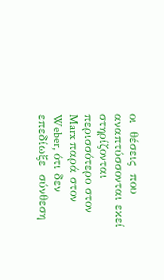οι  θέσεις  που  αναπτύσσονται εκεί στηρίζονται περισσότερο στον Marx παρά στον Weber, ότι δεν επεδίωξε  σύνθεση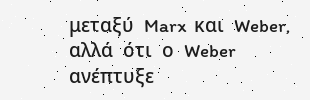μεταξύ  Marx  και  Weber,  αλλά  ότι  ο  Weber  ανέπτυξε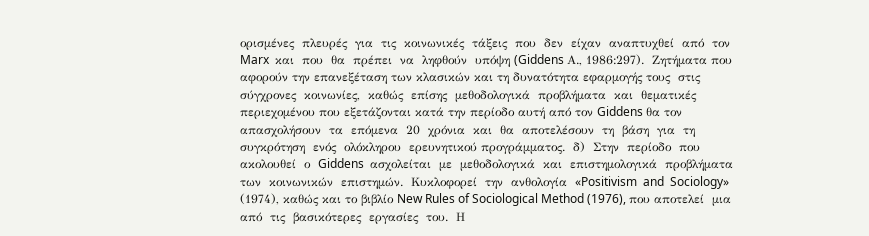ορισμένες  πλευρές  για  τις  κοινωνικές  τάξεις  που  δεν  είχαν  αναπτυχθεί  από  τον  Marx  και  που  θα  πρέπει  να  ληφθούν  υπόψη (Giddens Α., 1986:297).  Ζητήματα που αφορούν την επανεξέταση των κλασικών και τη δυνατότητα εφαρμογής τους  στις  σύγχρονες  κοινωνίες,  καθώς  επίσης  μεθοδολογικά  προβλήματα  και  θεματικές  περιεχομένου που εξετάζονται κατά την περίοδο αυτή από τον Giddens θα τον απασχολήσουν  τα  επόμενα  20  χρόνια  και  θα  αποτελέσουν  τη  βάση  για  τη  συγκρότηση  ενός  ολόκληρου  ερευνητικού προγράμματος.  δ)  Στην  περίοδο  που  ακολουθεί  ο  Giddens  ασχολείται  με  μεθοδολογικά  και  επιστημολογικά  προβλήματα  των  κοινωνικών  επιστημών.  Κυκλοφορεί  την  ανθολογία  «Positivism  and  Sociology» (1974), καθώς και το βιβλίο New Rules of Sociological Method (1976), που αποτελεί  μια  από  τις  βασικότερες  εργασίες  του.  Η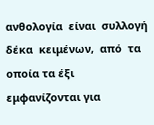ανθολογία  είναι  συλλογή  δέκα  κειμένων,  από  τα  οποία τα έξι εμφανίζονται για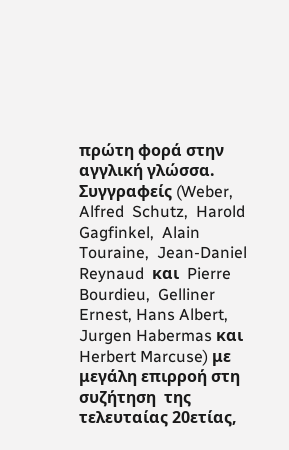πρώτη φορά στην αγγλική γλώσσα. Συγγραφείς (Weber, Alfred  Schutz,  Harold  Gagfinkel,  Alain  Touraine,  Jean‐Daniel  Reynaud  και  Pierre  Bourdieu,  Gelliner  Ernest, Hans Albert, Jurgen Habermas και Herbert Marcuse) με μεγάλη επιρροή στη συζήτηση  της τελευταίας 20ετίας,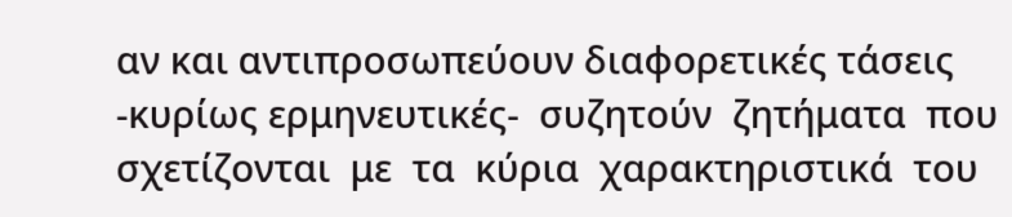αν και αντιπροσωπεύουν διαφορετικές τάσεις ‐κυρίως ερμηνευτικές‐  συζητούν  ζητήματα  που  σχετίζονται  με  τα  κύρια  χαρακτηριστικά  του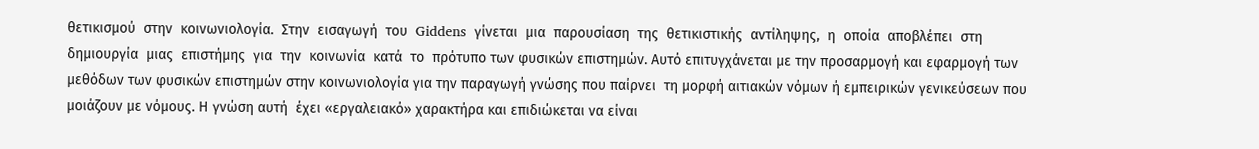θετικισμού  στην  κοινωνιολογία.  Στην  εισαγωγή  του  Giddens  γίνεται  μια  παρουσίαση  της  θετικιστικής  αντίληψης,  η  οποία  αποβλέπει  στη  δημιουργία  μιας  επιστήμης  για  την  κοινωνία  κατά  το  πρότυπο των φυσικών επιστημών. Αυτό επιτυγχάνεται με την προσαρμογή και εφαρμογή των  μεθόδων των φυσικών επιστημών στην κοινωνιολογία για την παραγωγή γνώσης που παίρνει  τη μορφή αιτιακών νόμων ή εμπειρικών γενικεύσεων που μοιάζουν με νόμους. Η γνώση αυτή  έχει «εργαλειακό» χαρακτήρα και επιδιώκεται να είναι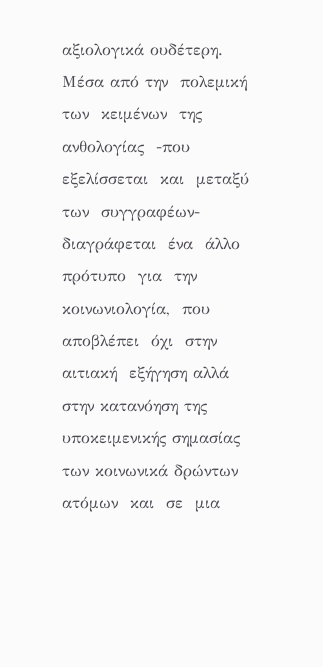αξιολογικά ουδέτερη. Μέσα από την  πολεμική  των  κειμένων  της  ανθολογίας  ‐που  εξελίσσεται  και  μεταξύ  των  συγγραφέων‐  διαγράφεται  ένα  άλλο  πρότυπο  για  την  κοινωνιολογία,  που  αποβλέπει  όχι  στην  αιτιακή  εξήγηση αλλά στην κατανόηση της υποκειμενικής σημασίας των κοινωνικά δρώντων ατόμων  και  σε  μια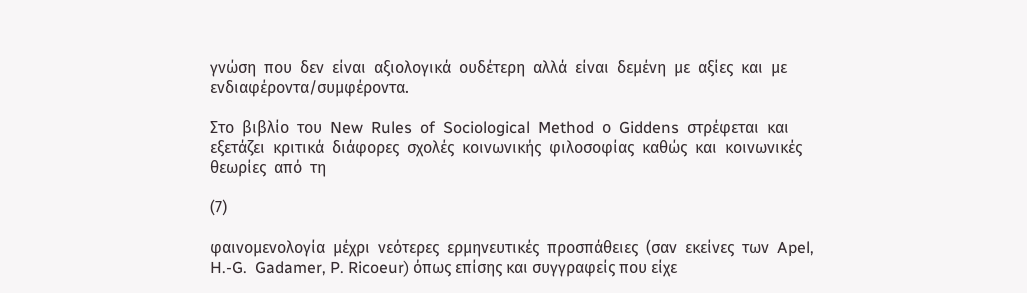γνώση  που  δεν  είναι  αξιολογικά  ουδέτερη  αλλά  είναι  δεμένη  με  αξίες  και  με  ενδιαφέροντα/συμφέροντα.

Στο  βιβλίο  του  New  Rules  of  Sociological  Method  ο  Giddens  στρέφεται  και  εξετάζει  κριτικά  διάφορες  σχολές  κοινωνικής  φιλοσοφίας  καθώς  και  κοινωνικές  θεωρίες  από  τη

(7)

φαινομενολογία  μέχρι  νεότερες  ερμηνευτικές  προσπάθειες  (σαν  εκείνες  των  Apel,  H.‐G.  Gadamer, P. Ricoeur) όπως επίσης και συγγραφείς που είχε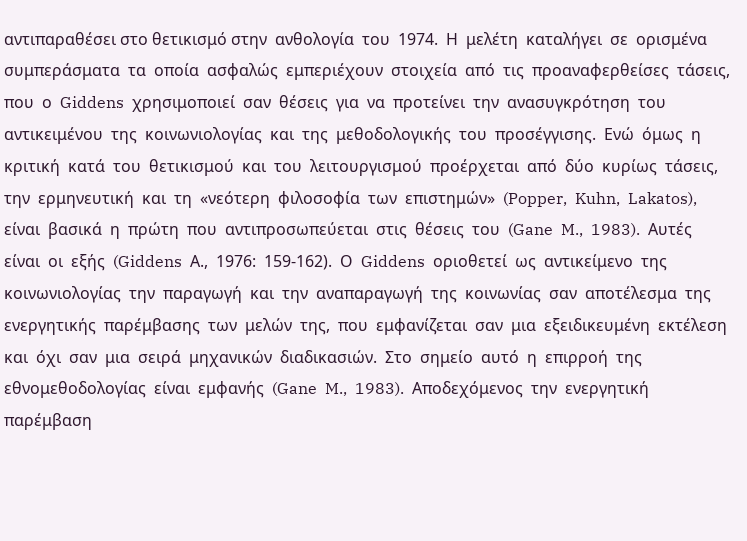αντιπαραθέσει στο θετικισμό στην  ανθολογία  του  1974.  Η  μελέτη  καταλήγει  σε  ορισμένα  συμπεράσματα  τα  οποία  ασφαλώς  εμπεριέχουν  στοιχεία  από  τις  προαναφερθείσες  τάσεις,  που  ο  Giddens  χρησιμοποιεί  σαν  θέσεις  για  να  προτείνει  την  ανασυγκρότηση  του  αντικειμένου  της  κοινωνιολογίας  και  της  μεθοδολογικής  του  προσέγγισης.  Ενώ  όμως  η  κριτική  κατά  του  θετικισμού  και  του  λειτουργισμού  προέρχεται  από  δύο  κυρίως  τάσεις,  την  ερμηνευτική  και  τη  «νεότερη  φιλοσοφία  των  επιστημών»  (Popper,  Kuhn,  Lakatos),  είναι  βασικά  η  πρώτη  που  αντιπροσωπεύεται  στις  θέσεις  του  (Gane  M.,  1983).  Αυτές  είναι  οι  εξής  (Giddens  Α.,  1976:  159‐162).  Ο  Giddens  οριοθετεί  ως  αντικείμενο  της  κοινωνιολογίας  την  παραγωγή  και  την  αναπαραγωγή  της  κοινωνίας  σαν  αποτέλεσμα  της  ενεργητικής  παρέμβασης  των  μελών  της,  που  εμφανίζεται  σαν  μια  εξειδικευμένη  εκτέλεση  και  όχι  σαν  μια  σειρά  μηχανικών  διαδικασιών.  Στο  σημείο  αυτό  η  επιρροή  της  εθνομεθοδολογίας  είναι  εμφανής  (Gane  M.,  1983).  Αποδεχόμενος  την  ενεργητική  παρέμβαση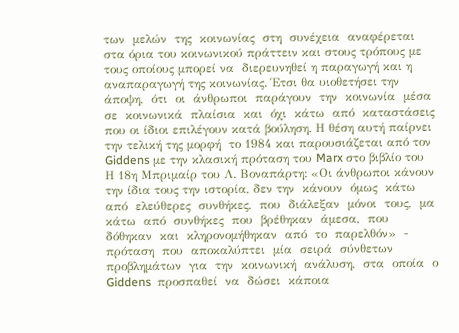των  μελών  της  κοινωνίας  στη  συνέχεια  αναφέρεται στα όρια του κοινωνικού πράττειν και στους τρόπους με τους οποίους μπορεί να  διερευνηθεί η παραγωγή και η αναπαραγωγή της κοινωνίας. Έτσι θα υιοθετήσει την άποψη,  ότι  οι  άνθρωποι  παράγουν  την  κοινωνία  μέσα  σε  κοινωνικά  πλαίσια  και  όχι  κάτω  από  καταστάσεις που οι ίδιοι επιλέγουν κατά βούληση. Η θέση αυτή παίρνει την τελική της μορφή  το 1984 και παρουσιάζεται από τον Giddens με την κλασική πρόταση του Marx στο βιβλίο του  Η 18η Μπριμαίρ του Λ. Βοναπάρτη: «Οι άνθρωποι κάνουν την ίδια τους την ιστορία, δεν την  κάνουν  όμως  κάτω  από  ελεύθερες  συνθήκες,  που  διάλεξαν  μόνοι  τους,  μα  κάτω  από  συνθήκες  που  βρέθηκαν  άμεσα,  που  δόθηκαν  και  κληρονομήθηκαν  από  το  παρελθόν»  ‐ πρόταση  που  αποκαλύπτει  μία  σειρά  σύνθετων  προβλημάτων  για  την  κοινωνική  ανάλυση,  στα  οποία  ο  Giddens  προσπαθεί  να  δώσει  κάποια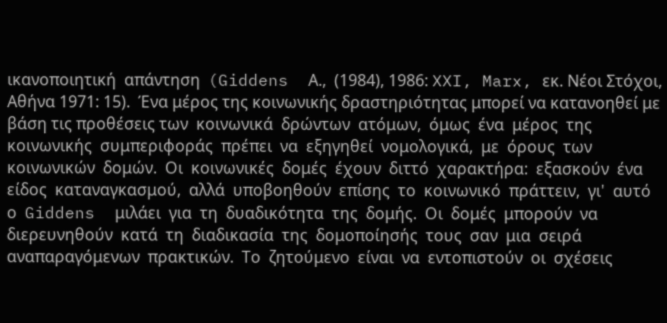ικανοποιητική  απάντηση  (Giddens  Α.,  (1984), 1986: XXI, Marx, εκ. Νέοι Στόχοι, Αθήνα 1971: 15).  Ένα μέρος της κοινωνικής δραστηριότητας μπορεί να κατανοηθεί με βάση τις προθέσεις των  κοινωνικά  δρώντων  ατόμων,  όμως  ένα  μέρος  της  κοινωνικής  συμπεριφοράς  πρέπει  να  εξηγηθεί  νομολογικά,  με  όρους  των  κοινωνικών  δομών.  Οι  κοινωνικές  δομές  έχουν  διττό  χαρακτήρα:  εξασκούν  ένα  είδος  καταναγκασμού,  αλλά  υποβοηθούν  επίσης  το  κοινωνικό  πράττειν,  γι'  αυτό  ο  Giddens  μιλάει  για  τη  δυαδικότητα  της  δομής.  Οι  δομές  μπορούν  να  διερευνηθούν  κατά  τη  διαδικασία  της  δομοποίησής  τους  σαν  μια  σειρά  αναπαραγόμενων  πρακτικών.  Το  ζητούμενο  είναι  να  εντοπιστούν  οι  σχέσεις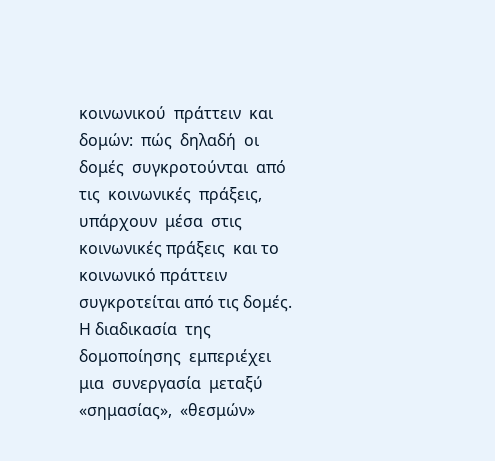κοινωνικού  πράττειν  και  δομών:  πώς  δηλαδή  οι  δομές  συγκροτούνται  από  τις  κοινωνικές  πράξεις,  υπάρχουν  μέσα  στις  κοινωνικές πράξεις  και το κοινωνικό πράττειν  συγκροτείται από τις δομές. Η διαδικασία  της  δομοποίησης  εμπεριέχει  μια  συνεργασία  μεταξύ  «σημασίας»,  «θεσμών»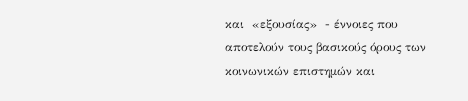και  «εξουσίας»  ‐ έννοιες που αποτελούν τους βασικούς όρους των κοινωνικών επιστημών και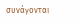συνάγονται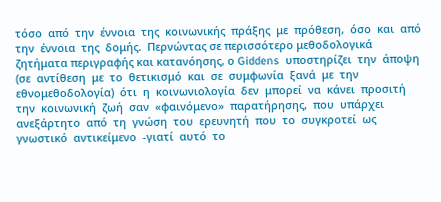τόσο  από  την  έννοια  της  κοινωνικής  πράξης  με  πρόθεση,  όσο  και  από  την  έννοια  της  δομής.  Περνώντας σε περισσότερο μεθοδολογικά ζητήματα περιγραφής και κατανόησης, ο Giddens  υποστηρίζει  την  άποψη  (σε  αντίθεση  με  το  θετικισμό  και  σε  συμφωνία  ξανά  με  την  εθνομεθοδολογία)  ότι  η  κοινωνιολογία  δεν  μπορεί  να  κάνει  προσιτή  την  κοινωνική  ζωή  σαν  «φαινόμενο»  παρατήρησης,  που  υπάρχει  ανεξάρτητο  από  τη  γνώση  του  ερευνητή  που  το  συγκροτεί  ως  γνωστικό  αντικείμενο  ‐γιατί  αυτό  το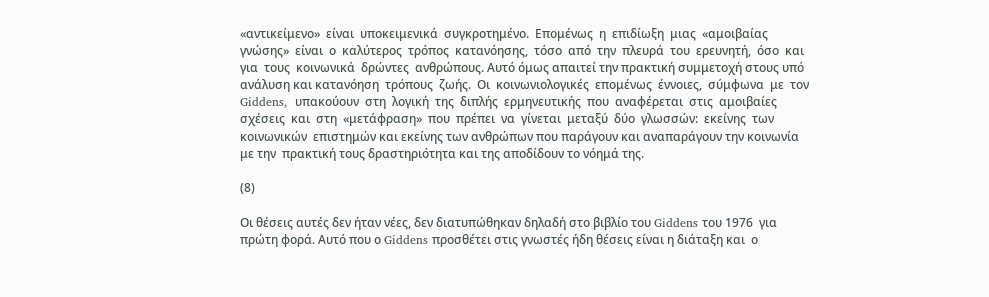«αντικείμενο»  είναι  υποκειμενικά  συγκροτημένο.  Επομένως  η  επιδίωξη  μιας  «αμοιβαίας  γνώσης»  είναι  ο  καλύτερος  τρόπος  κατανόησης,  τόσο  από  την  πλευρά  του  ερευνητή,  όσο  και  για  τους  κοινωνικά  δρώντες  ανθρώπους. Αυτό όμως απαιτεί την πρακτική συμμετοχή στους υπό ανάλυση και κατανόηση  τρόπους  ζωής.  Οι  κοινωνιολογικές  επομένως  έννοιες,  σύμφωνα  με  τον  Giddens,  υπακούουν  στη  λογική  της  διπλής  ερμηνευτικής  που  αναφέρεται  στις  αμοιβαίες  σχέσεις  και  στη  «μετάφραση»  που  πρέπει  να  γίνεται  μεταξύ  δύο  γλωσσών:  εκείνης  των  κοινωνικών  επιστημών και εκείνης των ανθρώπων που παράγουν και αναπαράγουν την κοινωνία με την  πρακτική τους δραστηριότητα και της αποδίδουν το νόημά της.

(8)

Οι θέσεις αυτές δεν ήταν νέες, δεν διατυπώθηκαν δηλαδή στο βιβλίο του Giddens του 1976  για πρώτη φορά. Αυτό που ο Giddens προσθέτει στις γνωστές ήδη θέσεις είναι η διάταξη και  ο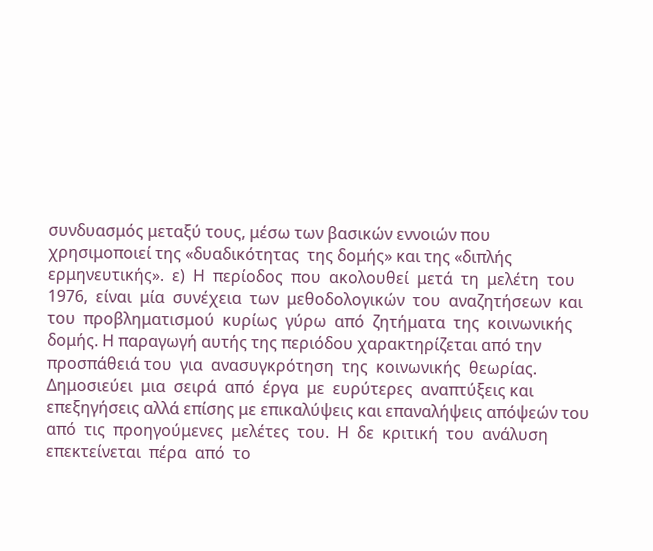συνδυασμός μεταξύ τους, μέσω των βασικών εννοιών που χρησιμοποιεί της «δυαδικότητας  της δομής» και της «διπλής ερμηνευτικής».  ε)  Η  περίοδος  που  ακολουθεί  μετά  τη  μελέτη  του  1976,  είναι  μία  συνέχεια  των  μεθοδολογικών  του  αναζητήσεων  και  του  προβληματισμού  κυρίως  γύρω  από  ζητήματα  της  κοινωνικής δομής. Η παραγωγή αυτής της περιόδου χαρακτηρίζεται από την προσπάθειά του  για  ανασυγκρότηση  της  κοινωνικής  θεωρίας.  Δημοσιεύει  μια  σειρά  από  έργα  με  ευρύτερες  αναπτύξεις και επεξηγήσεις αλλά επίσης με επικαλύψεις και επαναλήψεις απόψεών του από  τις  προηγούμενες  μελέτες  του.  Η  δε  κριτική  του  ανάλυση  επεκτείνεται  πέρα  από  το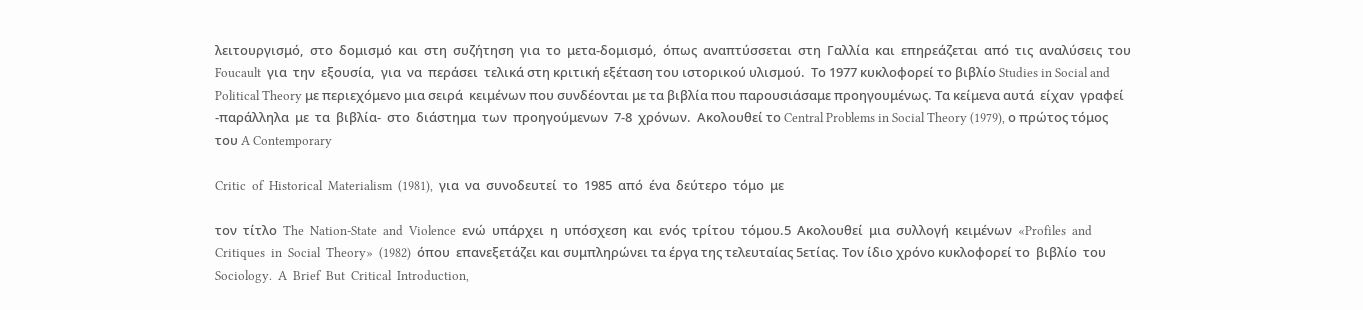λειτουργισμό,  στο  δομισμό  και  στη  συζήτηση  για  το  μετα‐δομισμό,  όπως  αναπτύσσεται  στη  Γαλλία  και  επηρεάζεται  από  τις  αναλύσεις  του  Foucault  για  την  εξουσία,  για  να  περάσει  τελικά στη κριτική εξέταση του ιστορικού υλισμού.  Το 1977 κυκλοφορεί το βιβλίο Studies in Social and Political Theory με περιεχόμενο μια σειρά  κειμένων που συνδέονται με τα βιβλία που παρουσιάσαμε προηγουμένως. Τα κείμενα αυτά  είχαν  γραφεί  ‐παράλληλα  με  τα  βιβλία‐  στο  διάστημα  των  προηγούμενων  7‐8  χρόνων.  Ακολουθεί το Central Problems in Social Theory (1979), ο πρώτος τόμος του A Contemporary

Critic  of  Historical  Materialism  (1981),  για  να  συνοδευτεί  το  1985  από  ένα  δεύτερο  τόμο  με

τον  τίτλο  The  Nation‐State  and  Violence  ενώ  υπάρχει  η  υπόσχεση  και  ενός  τρίτου  τόμου.5  Ακολουθεί  μια  συλλογή  κειμένων  «Profiles  and  Critiques  in  Social  Theory»  (1982)  όπου  επανεξετάζει και συμπληρώνει τα έργα της τελευταίας 5ετίας. Τον ίδιο χρόνο κυκλοφορεί το  βιβλίο  του  Sociology.  A  Brief  But  Critical  Introduction,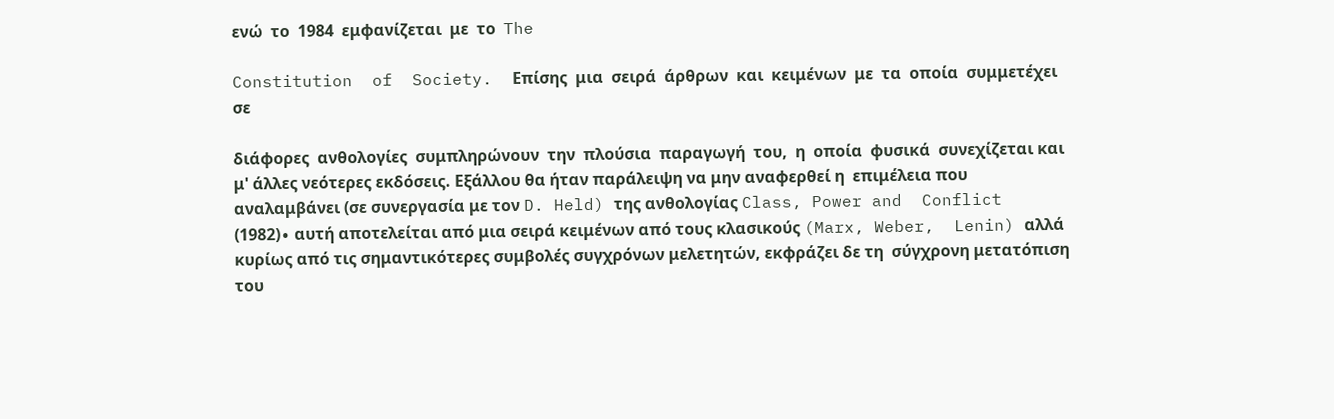ενώ  το  1984  εμφανίζεται  με  το  The

Constitution  of  Society.  Επίσης  μια  σειρά  άρθρων  και  κειμένων  με  τα  οποία  συμμετέχει  σε

διάφορες  ανθολογίες  συμπληρώνουν  την  πλούσια  παραγωγή  του,  η  οποία  φυσικά  συνεχίζεται και μ' άλλες νεότερες εκδόσεις. Εξάλλου θα ήταν παράλειψη να μην αναφερθεί η  επιμέλεια που αναλαμβάνει (σε συνεργασία με τον D. Held) της ανθολογίας Class, Power and  Conflict (1982)∙ αυτή αποτελείται από μια σειρά κειμένων από τους κλασικούς (Marx, Weber,  Lenin) αλλά κυρίως από τις σημαντικότερες συμβολές συγχρόνων μελετητών, εκφράζει δε τη  σύγχρονη μετατόπιση του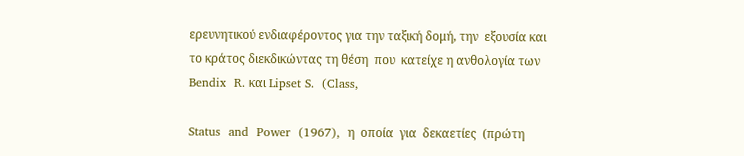ερευνητικού ενδιαφέροντος για την ταξική δομή, την  εξουσία και  το κράτος διεκδικώντας τη θέση  που  κατείχε η ανθολογία των  Bendix  R. και Lipset S.  (Class,

Status  and  Power  (1967),  η  οποία  για  δεκαετίες  (πρώτη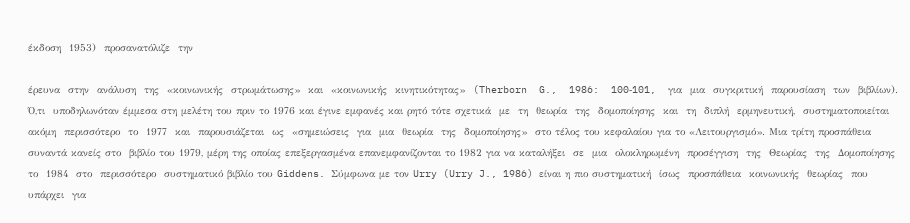έκδοση  1953)  προσανατόλιζε  την

έρευνα  στην  ανάλυση  της  «κοινωνικής  στρωμάτωσης»  και  «κοινωνικής  κινητικότητας»  (Therborn  G.,  1986:  100‐101,  για  μια  συγκριτική  παρουσίαση  των  βιβλίων).  Ό,τι  υποδηλωνόταν έμμεσα στη μελέτη του πριν το 1976 και έγινε εμφανές και ρητό τότε σχετικά  με  τη  θεωρία  της  δομοποίησης  και  τη  διπλή  ερμηνευτική,  συστηματοποιείται  ακόμη  περισσότερο  το  1977  και  παρουσιάζεται  ως  «σημειώσεις  για  μια  θεωρία  της  δομοποίησης»  στο τέλος του κεφαλαίου για το «Λειτουργισμό». Μια τρίτη προσπάθεια συναντά κανείς στο  βιβλίο του 1979, μέρη της οποίας επεξεργασμένα επανεμφανίζονται το 1982 για να καταλήξει  σε  μια  ολοκληρωμένη  προσέγγιση  της  Θεωρίας  της  Δομοποίησης  το  1984  στο  περισσότερο  συστηματικό βιβλίο του Giddens. Σύμφωνα με τον Urry (Urry J., 1986) είναι η πιο συστηματική  ίσως  προσπάθεια  κοινωνικής  θεωρίας  που  υπάρχει  για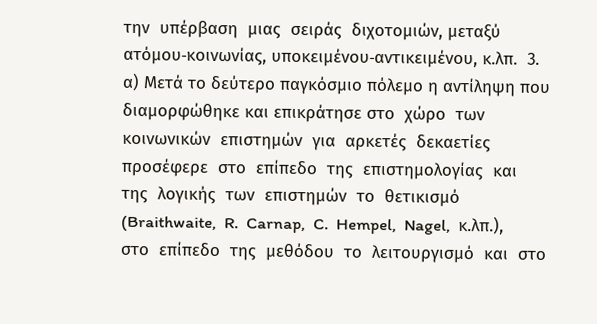την  υπέρβαση  μιας  σειράς  διχοτομιών, μεταξύ ατόμου‐κοινωνίας, υποκειμένου‐αντικειμένου, κ.λπ.  3. α) Μετά το δεύτερο παγκόσμιο πόλεμο η αντίληψη που διαμορφώθηκε και επικράτησε στο  χώρο  των  κοινωνικών  επιστημών  για  αρκετές  δεκαετίες  προσέφερε  στο  επίπεδο  της  επιστημολογίας  και  της  λογικής  των  επιστημών  το  θετικισμό  (Braithwaite,  R.  Carnap,  C.  Hempel,  Nagel,  κ.λπ.),  στο  επίπεδο  της  μεθόδου  το  λειτουργισμό  και  στο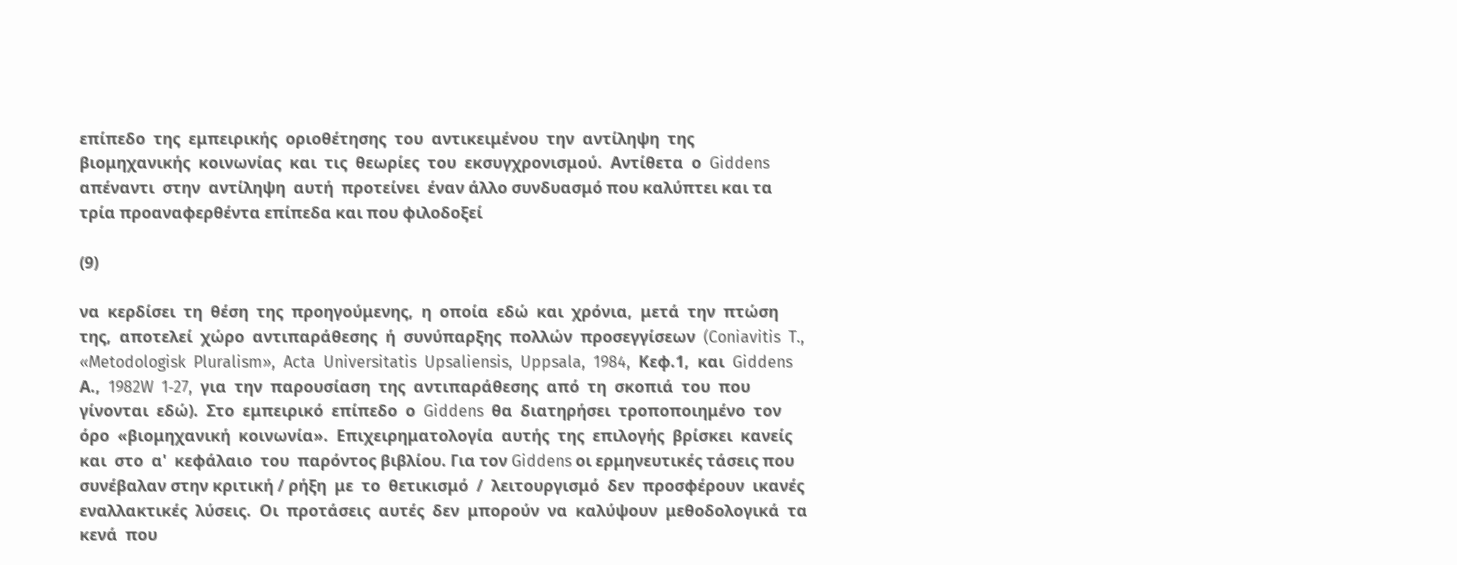επίπεδο  της  εμπειρικής  οριοθέτησης  του  αντικειμένου  την  αντίληψη  της  βιομηχανικής  κοινωνίας  και  τις  θεωρίες  του  εκσυγχρονισμού.  Αντίθετα  ο  Giddens  απέναντι  στην  αντίληψη  αυτή  προτείνει  έναν άλλο συνδυασμό που καλύπτει και τα τρία προαναφερθέντα επίπεδα και που φιλοδοξεί

(9)

να  κερδίσει  τη  θέση  της  προηγούμενης,  η  οποία  εδώ  και  χρόνια,  μετά  την  πτώση  της,  αποτελεί  χώρο  αντιπαράθεσης  ή  συνύπαρξης  πολλών  προσεγγίσεων  (Coniavitis  T.,  «Metodologisk  Pluralism»,  Acta  Universitatis  Upsaliensis,  Uppsala,  1984,  Κεφ.1,  και  Giddens  Α.,  1982W  1‐27,  για  την  παρουσίαση  της  αντιπαράθεσης  από  τη  σκοπιά  του  που  γίνονται  εδώ).  Στο  εμπειρικό  επίπεδο  ο  Giddens  θα  διατηρήσει  τροποποιημένο  τον  όρο  «βιομηχανική  κοινωνία».  Επιχειρηματολογία  αυτής  της  επιλογής  βρίσκει  κανείς  και  στο  α'  κεφάλαιο  του  παρόντος βιβλίου. Για τον Giddens οι ερμηνευτικές τάσεις που συνέβαλαν στην κριτική / ρήξη  με  το  θετικισμό  /  λειτουργισμό  δεν  προσφέρουν  ικανές  εναλλακτικές  λύσεις.  Οι  προτάσεις  αυτές  δεν  μπορούν  να  καλύψουν  μεθοδολογικά  τα  κενά  που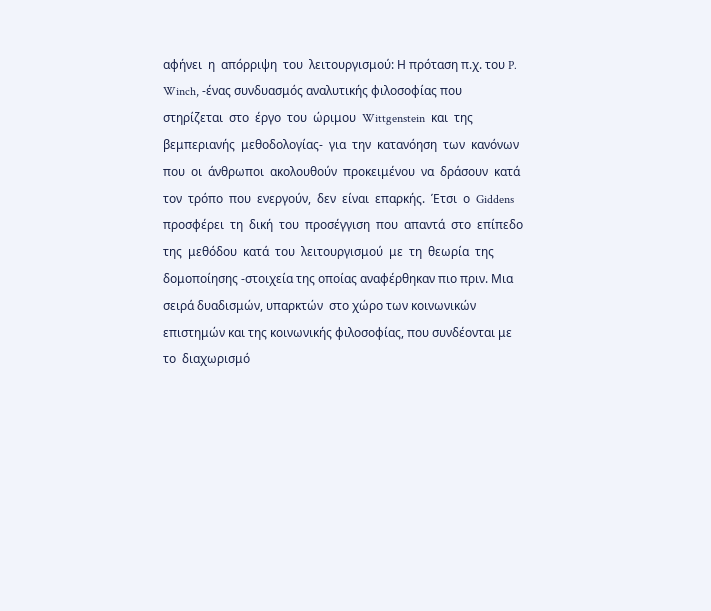αφήνει  η  απόρριψη  του  λειτουργισμού: Η πρόταση π.χ. του P. Winch, ‐ένας συνδυασμός αναλυτικής φιλοσοφίας που  στηρίζεται  στο  έργο  του  ώριμου  Wittgenstein  και  της  βεμπεριανής  μεθοδολογίας‐  για  την  κατανόηση  των  κανόνων  που  οι  άνθρωποι  ακολουθούν  προκειμένου  να  δράσουν  κατά  τον  τρόπο  που  ενεργούν,  δεν  είναι  επαρκής.  Έτσι  ο  Giddens  προσφέρει  τη  δική  του  προσέγγιση  που  απαντά  στο  επίπεδο  της  μεθόδου  κατά  του  λειτουργισμού  με  τη  θεωρία  της  δομοποίησης ‐στοιχεία της οποίας αναφέρθηκαν πιο πριν. Μια σειρά δυαδισμών, υπαρκτών  στο χώρο των κοινωνικών επιστημών και της κοινωνικής φιλοσοφίας, που συνδέονται με  το  διαχωρισμό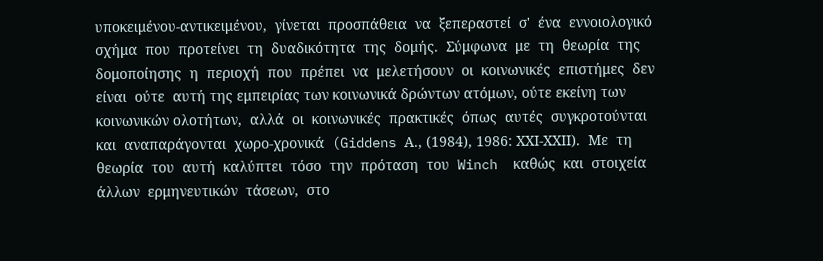υποκειμένου‐αντικειμένου,  γίνεται  προσπάθεια  να  ξεπεραστεί  σ'  ένα  εννοιολογικό  σχήμα  που  προτείνει  τη  δυαδικότητα  της  δομής.  Σύμφωνα  με  τη  θεωρία  της  δομοποίησης  η  περιοχή  που  πρέπει  να  μελετήσουν  οι  κοινωνικές  επιστήμες  δεν  είναι  ούτε  αυτή της εμπειρίας των κοινωνικά δρώντων ατόμων, ούτε εκείνη των κοινωνικών ολοτήτων,  αλλά  οι  κοινωνικές  πρακτικές  όπως  αυτές  συγκροτούνται  και  αναπαράγονται  χωρο‐χρονικά  (Giddens Α., (1984), 1986: ΧΧΙ‐ΧΧΙΙ).  Με  τη  θεωρία  του  αυτή  καλύπτει  τόσο  την  πρόταση  του  Winch  καθώς  και  στοιχεία  άλλων  ερμηνευτικών  τάσεων,  στο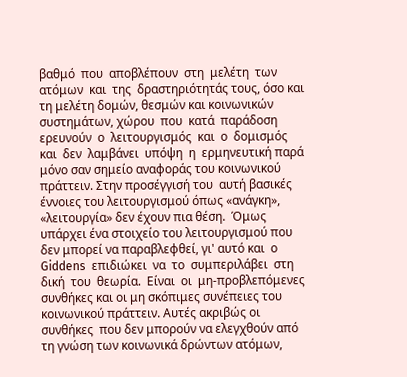βαθμό  που  αποβλέπουν  στη  μελέτη  των  ατόμων  και  της  δραστηριότητάς τους, όσο και τη μελέτη δομών, θεσμών και κοινωνικών συστημάτων, χώρου  που  κατά  παράδοση  ερευνούν  ο  λειτουργισμός  και  ο  δομισμός  και  δεν  λαμβάνει  υπόψη  η  ερμηνευτική παρά μόνο σαν σημείο αναφοράς του κοινωνικού πράττειν. Στην προσέγγισή του  αυτή βασικές έννοιες του λειτουργισμού όπως «ανάγκη», «λειτουργία» δεν έχουν πια θέση.  Όμως υπάρχει ένα στοιχείο του λειτουργισμού που δεν μπορεί να παραβλεφθεί, γι' αυτό και  ο  Giddens  επιδιώκει  να  το  συμπεριλάβει  στη  δική  του  θεωρία.  Είναι  οι  μη‐προβλεπόμενες  συνθήκες και οι μη σκόπιμες συνέπειες του κοινωνικού πράττειν. Αυτές ακριβώς οι συνθήκες  που δεν μπορούν να ελεγχθούν από τη γνώση των κοινωνικά δρώντων ατόμων,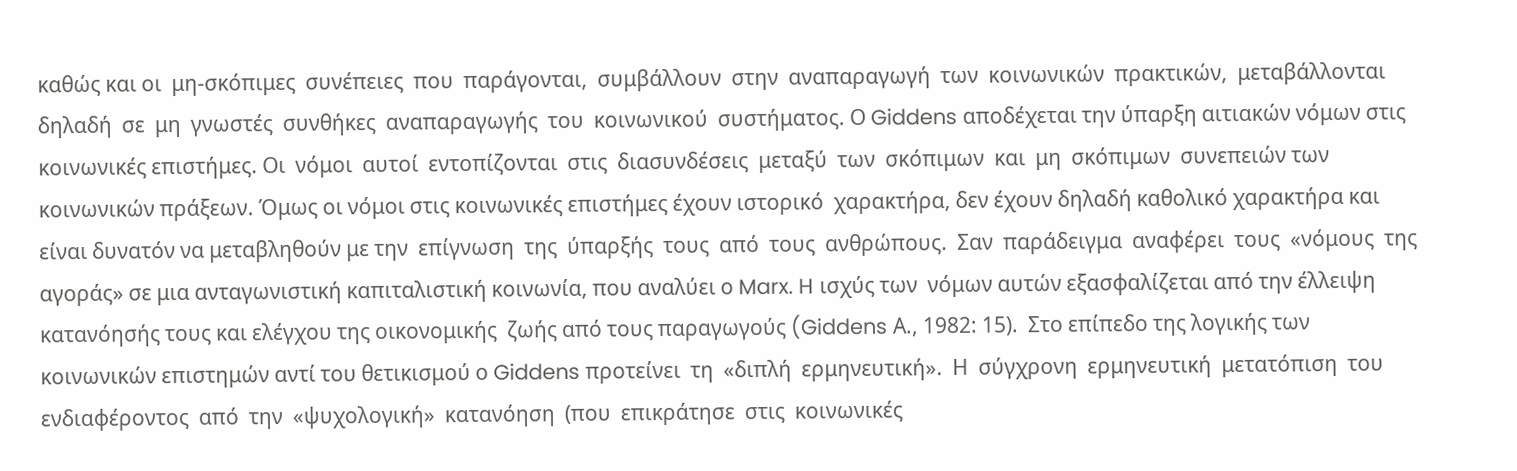καθώς και οι  μη‐σκόπιμες  συνέπειες  που  παράγονται,  συμβάλλουν  στην  αναπαραγωγή  των  κοινωνικών  πρακτικών,  μεταβάλλονται  δηλαδή  σε  μη  γνωστές  συνθήκες  αναπαραγωγής  του  κοινωνικού  συστήματος. Ο Giddens αποδέχεται την ύπαρξη αιτιακών νόμων στις κοινωνικές επιστήμες. Οι  νόμοι  αυτοί  εντοπίζονται  στις  διασυνδέσεις  μεταξύ  των  σκόπιμων  και  μη  σκόπιμων  συνεπειών των κοινωνικών πράξεων. Όμως οι νόμοι στις κοινωνικές επιστήμες έχουν ιστορικό  χαρακτήρα, δεν έχουν δηλαδή καθολικό χαρακτήρα και είναι δυνατόν να μεταβληθούν με την  επίγνωση  της  ύπαρξής  τους  από  τους  ανθρώπους.  Σαν  παράδειγμα  αναφέρει  τους  «νόμους  της αγοράς» σε μια ανταγωνιστική καπιταλιστική κοινωνία, που αναλύει ο Marx. H ισχύς των  νόμων αυτών εξασφαλίζεται από την έλλειψη κατανόησής τους και ελέγχου της οικονομικής  ζωής από τους παραγωγούς (Giddens Α., 1982: 15).  Στο επίπεδο της λογικής των κοινωνικών επιστημών αντί του θετικισμού ο Giddens προτείνει  τη  «διπλή  ερμηνευτική».  Η  σύγχρονη  ερμηνευτική  μετατόπιση  του  ενδιαφέροντος  από  την  «ψυχολογική»  κατανόηση  (που  επικράτησε  στις  κοινωνικές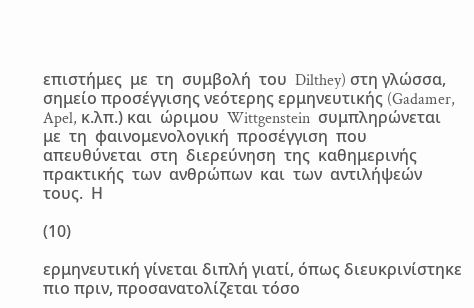επιστήμες  με  τη  συμβολή  του  Dilthey) στη γλώσσα, σημείο προσέγγισης νεότερης ερμηνευτικής (Gadamer, Apel, κ.λπ.) και  ώριμου  Wittgenstein  συμπληρώνεται  με  τη  φαινομενολογική  προσέγγιση  που  απευθύνεται  στη  διερεύνηση  της  καθημερινής  πρακτικής  των  ανθρώπων  και  των  αντιλήψεών  τους.  Η

(10)

ερμηνευτική γίνεται διπλή γιατί, όπως διευκρινίστηκε πιο πριν, προσανατολίζεται τόσο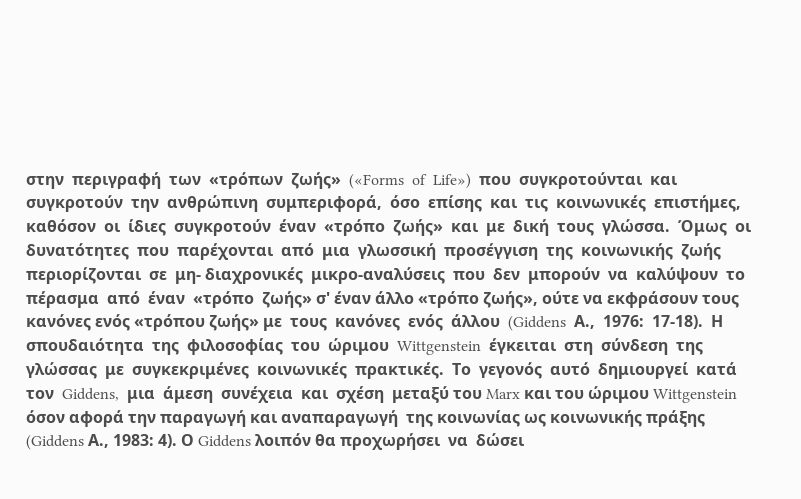στην  περιγραφή  των  «τρόπων  ζωής»  («Forms  of  Life»)  που  συγκροτούνται  και  συγκροτούν  την  ανθρώπινη  συμπεριφορά,  όσο  επίσης  και  τις  κοινωνικές  επιστήμες,  καθόσον  οι  ίδιες  συγκροτούν  έναν  «τρόπο  ζωής»  και  με  δική  τους  γλώσσα.  Όμως  οι  δυνατότητες  που  παρέχονται  από  μια  γλωσσική  προσέγγιση  της  κοινωνικής  ζωής  περιορίζονται  σε  μη‐ διαχρονικές  μικρο‐αναλύσεις  που  δεν  μπορούν  να  καλύψουν  το  πέρασμα  από  έναν  «τρόπο  ζωής» σ' έναν άλλο «τρόπο ζωής», ούτε να εκφράσουν τους κανόνες ενός «τρόπου ζωής» με  τους  κανόνες  ενός  άλλου  (Giddens  Α.,  1976:  17‐18).  Η  σπουδαιότητα  της  φιλοσοφίας  του  ώριμου  Wittgenstein  έγκειται  στη  σύνδεση  της  γλώσσας  με  συγκεκριμένες  κοινωνικές  πρακτικές.  Το  γεγονός  αυτό  δημιουργεί  κατά  τον  Giddens,  μια  άμεση  συνέχεια  και  σχέση  μεταξύ του Marx και του ώριμου Wittgenstein όσον αφορά την παραγωγή και αναπαραγωγή  της κοινωνίας ως κοινωνικής πράξης (Giddens Α., 1983: 4). Ο Giddens λοιπόν θα προχωρήσει  να  δώσει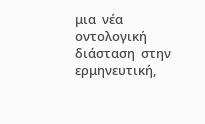μια  νέα  οντολογική  διάσταση  στην  ερμηνευτική,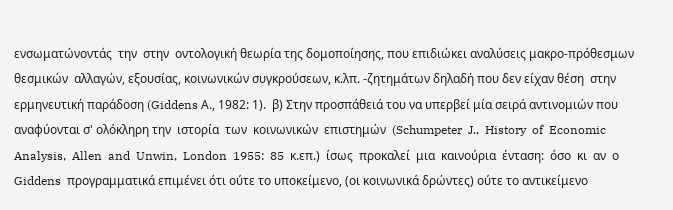ενσωματώνοντάς  την  στην  οντολογική θεωρία της δομοποίησης, που επιδιώκει αναλύσεις μακρο‐πρόθεσμων θεσμικών  αλλαγών, εξουσίας, κοινωνικών συγκρούσεων, κ.λπ. ‐ζητημάτων δηλαδή που δεν είχαν θέση  στην ερμηνευτική παράδοση (Giddens Α., 1982: 1).  β) Στην προσπάθειά του να υπερβεί μία σειρά αντινομιών που αναφύονται σ' ολόκληρη την  ιστορία  των  κοινωνικών  επιστημών  (Schumpeter  J.,  History  of  Economic  Analysis,  Allen  and  Unwin,  London  1955:  85  κ.επ.)  ίσως  προκαλεί  μια  καινούρια  ένταση:  όσο  κι  αν  ο  Giddens  προγραμματικά επιμένει ότι ούτε το υποκείμενο, (οι κοινωνικά δρώντες) ούτε το αντικείμενο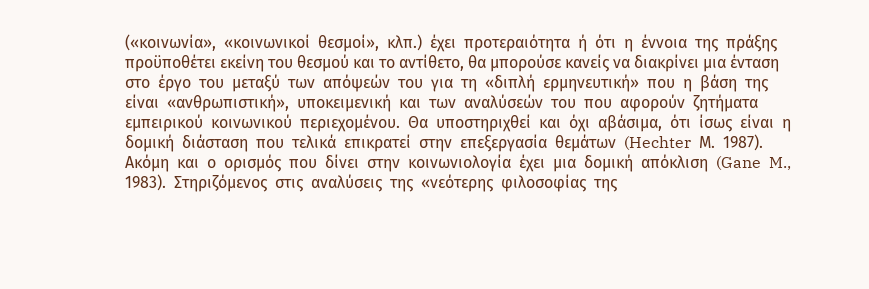(«κοινωνία»,  «κοινωνικοί  θεσμοί»,  κλπ.)  έχει  προτεραιότητα  ή  ότι  η  έννοια  της  πράξης  προϋποθέτει εκείνη του θεσμού και το αντίθετο, θα μπορούσε κανείς να διακρίνει μια ένταση  στο  έργο  του  μεταξύ  των  απόψεών  του  για  τη  «διπλή  ερμηνευτική»  που  η  βάση  της  είναι  «ανθρωπιστική»,  υποκειμενική  και  των  αναλύσεών  του  που  αφορούν  ζητήματα  εμπειρικού  κοινωνικού  περιεχομένου.  Θα  υποστηριχθεί  και  όχι  αβάσιμα,  ότι  ίσως  είναι  η  δομική  διάσταση  που  τελικά  επικρατεί  στην  επεξεργασία  θεμάτων  (Hechter  Μ.  1987).  Ακόμη  και  ο  ορισμός  που  δίνει  στην  κοινωνιολογία  έχει  μια  δομική  απόκλιση  (Gane  M.,  1983).  Στηριζόμενος  στις  αναλύσεις  της  «νεότερης  φιλοσοφίας  της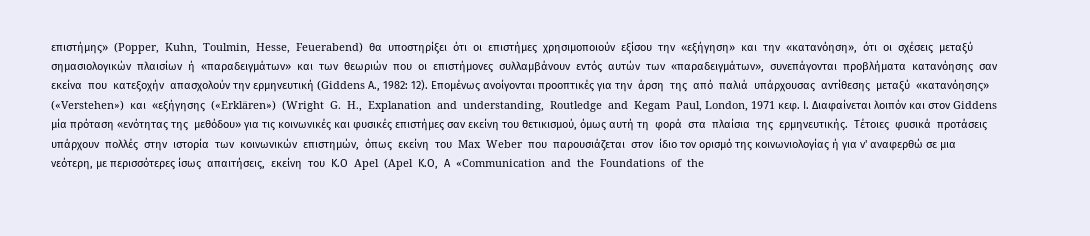επιστήμης»  (Popper,  Kuhn,  Toulmin,  Hesse,  Feuerabend)  θα  υποστηρίξει  ότι  οι  επιστήμες  χρησιμοποιούν  εξίσου  την  «εξήγηση»  και  την  «κατανόηση»,  ότι  οι  σχέσεις  μεταξύ  σημασιολογικών  πλαισίων  ή  «παραδειγμάτων»  και  των  θεωριών  που  οι  επιστήμονες  συλλαμβάνουν  εντός  αυτών  των  «παραδειγμάτων»,  συνεπάγονται  προβλήματα  κατανόησης  σαν  εκείνα  που  κατεξοχήν  απασχολούν την ερμηνευτική (Giddens Α., 1982: 12). Επομένως ανοίγονται προοπτικές για την  άρση  της  από  παλιά  υπάρχουσας  αντίθεσης  μεταξύ  «κατανόησης»  («Verstehen»)  και  «εξήγησης  («Erklären»)  (Wright  G.  H.,  Explanation  and  understanding,  Routledge  and  Kegam  Paul, London, 1971 κεφ. Ι. Διαφαίνεται λοιπόν και στον Giddens μία πρόταση «ενότητας της  μεθόδου» για τις κοινωνικές και φυσικές επιστήμες σαν εκείνη του θετικισμού, όμως αυτή τη  φορά  στα  πλαίσια  της  ερμηνευτικής.  Τέτοιες  φυσικά  προτάσεις  υπάρχουν  πολλές  στην  ιστορία  των  κοινωνικών  επιστημών,  όπως  εκείνη  του  Max  Weber  που  παρουσιάζεται  στον  ίδιο τον ορισμό της κοινωνιολογίας ή για ν' αναφερθώ σε μια νεότερη, με περισσότερες ίσως  απαιτήσεις,  εκείνη  του  Κ.Ο  Apel  (Apel  Κ.Ο,  Α  «Communication  and  the  Foundations  of  the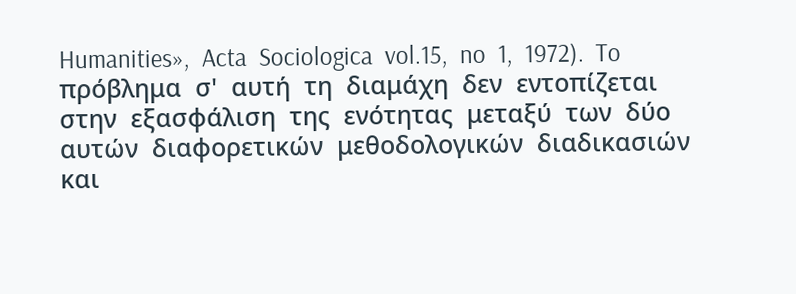Humanities»,  Acta  Sociologica  vol.15,  no  1,  1972).  To  πρόβλημα  σ'  αυτή  τη  διαμάχη  δεν  εντοπίζεται  στην  εξασφάλιση  της  ενότητας  μεταξύ  των  δύο  αυτών  διαφορετικών  μεθοδολογικών  διαδικασιών  και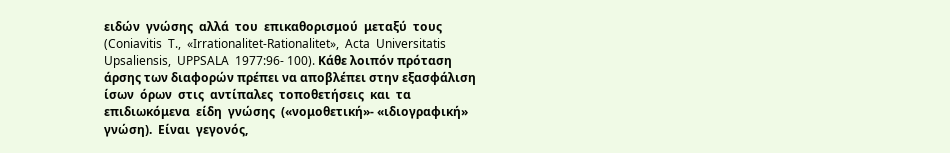ειδών  γνώσης  αλλά  του  επικαθορισμού  μεταξύ  τους  (Coniavitis  T.,  «Irrationalitet‐Rationalitet»,  Acta  Universitatis  Upsaliensis,  UPPSALA  1977:96‐ 100). Κάθε λοιπόν πρόταση άρσης των διαφορών πρέπει να αποβλέπει στην εξασφάλιση ίσων  όρων  στις  αντίπαλες  τοποθετήσεις  και  τα  επιδιωκόμενα  είδη  γνώσης  («νομοθετική»‐ «ιδιογραφική»  γνώση).  Είναι  γεγονός,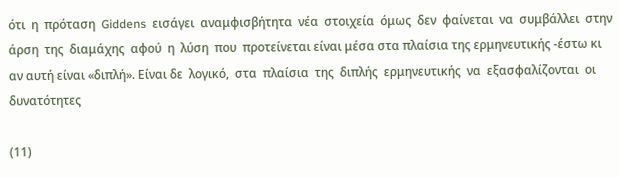ότι  η  πρόταση  Giddens  εισάγει  αναμφισβήτητα  νέα  στοιχεία  όμως  δεν  φαίνεται  να  συμβάλλει  στην  άρση  της  διαμάχης  αφού  η  λύση  που  προτείνεται είναι μέσα στα πλαίσια της ερμηνευτικής ‐έστω κι αν αυτή είναι «διπλή». Είναι δε  λογικό,  στα  πλαίσια  της  διπλής  ερμηνευτικής  να  εξασφαλίζονται  οι  δυνατότητες

(11)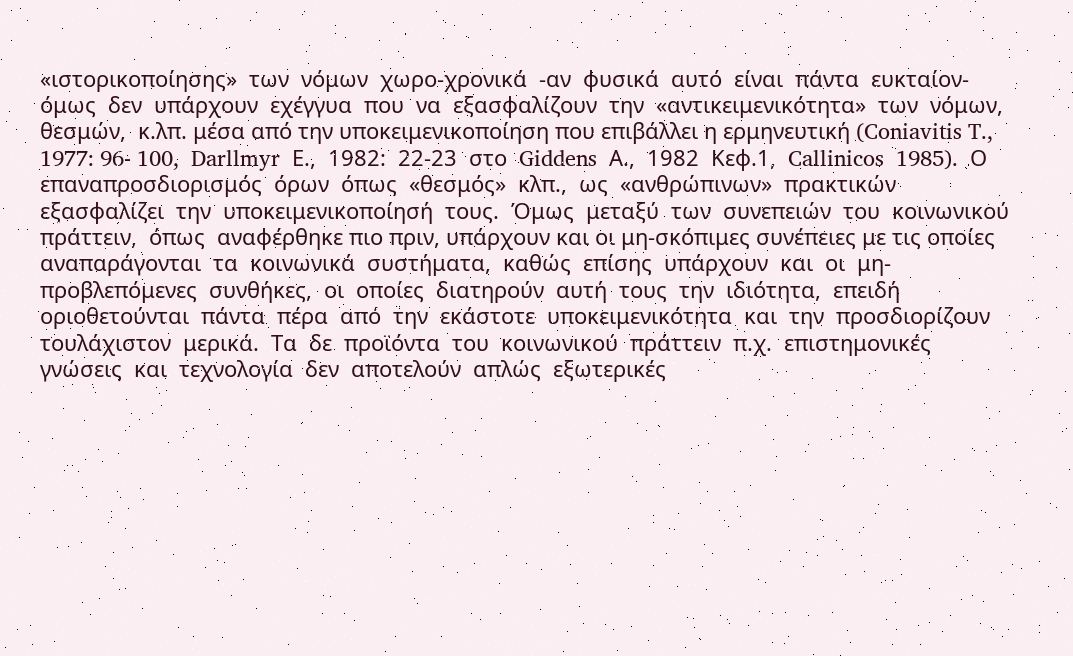«ιστορικοποίησης»  των  νόμων  χωρο‐χρονικά  ‐αν  φυσικά  αυτό  είναι  πάντα  ευκταίον‐  όμως  δεν  υπάρχουν  εχέγγυα  που  να  εξασφαλίζουν  την  «αντικειμενικότητα»  των  νόμων,  θεσμών,  κ.λπ. μέσα από την υποκειμενικοποίηση που επιβάλλει η ερμηνευτική (Coniavitis T., 1977: 96‐ 100,  Darllmyr  Ε.,  1982:  22‐23  στο  Giddens  Α.,  1982  Κεφ.1,  Callinicos  1985).  Ο  επαναπροσδιορισμός  όρων  όπως  «θεσμός»  κλπ.,  ως  «ανθρώπινων»  πρακτικών  εξασφαλίζει  την  υποκειμενικοποίησή  τους.  Όμως  μεταξύ  των  συνεπειών  του  κοινωνικού  πράττειν,  όπως  αναφέρθηκε πιο πριν, υπάρχουν και οι μη‐σκόπιμες συνέπειες με τις οποίες αναπαράγονται  τα  κοινωνικά  συστήματα,  καθώς  επίσης  υπάρχουν  και  οι  μη‐προβλεπόμενες  συνθήκες,  οι  οποίες  διατηρούν  αυτή  τους  την  ιδιότητα,  επειδή  οριοθετούνται  πάντα  πέρα  από  την  εκάστοτε  υποκειμενικότητα  και  την  προσδιορίζουν  τουλάχιστον  μερικά.  Τα  δε  προϊόντα  του  κοινωνικού  πράττειν  π.χ.  επιστημονικές  γνώσεις  και  τεχνολογία  δεν  αποτελούν  απλώς  εξωτερικές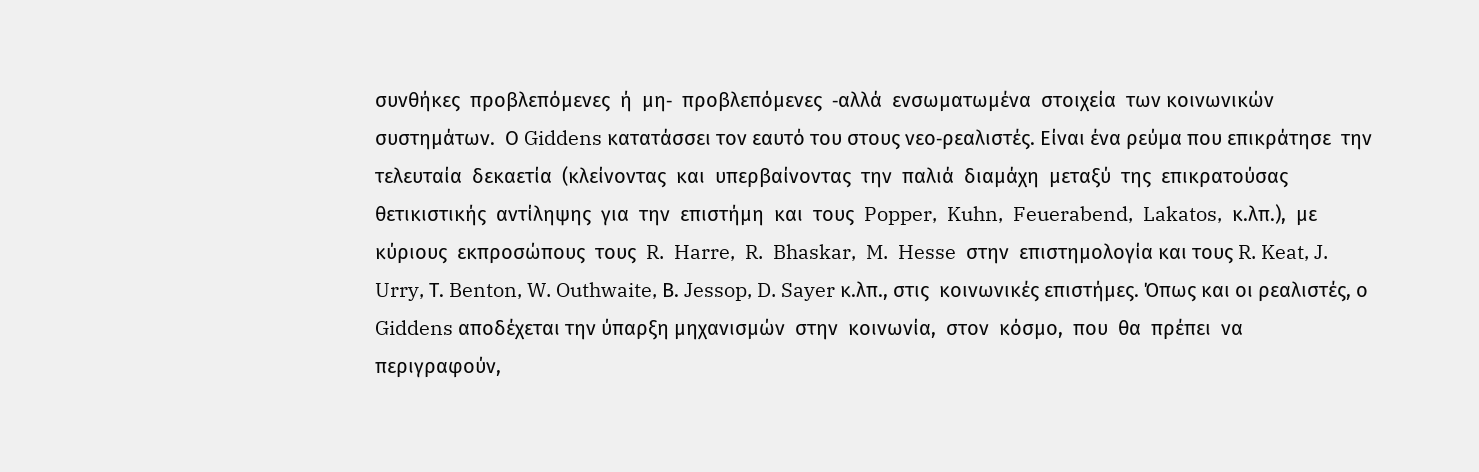συνθήκες  προβλεπόμενες  ή  μη‐  προβλεπόμενες  ‐αλλά  ενσωματωμένα  στοιχεία  των κοινωνικών συστημάτων.  Ο Giddens κατατάσσει τον εαυτό του στους νεο‐ρεαλιστές. Είναι ένα ρεύμα που επικράτησε  την  τελευταία  δεκαετία  (κλείνοντας  και  υπερβαίνοντας  την  παλιά  διαμάχη  μεταξύ  της  επικρατούσας  θετικιστικής  αντίληψης  για  την  επιστήμη  και  τους  Popper,  Kuhn,  Feuerabend,  Lakatos,  κ.λπ.),  με  κύριους  εκπροσώπους  τους  R.  Harre,  R.  Bhaskar,  M.  Hesse  στην  επιστημολογία και τους R. Keat, J. Urry, Τ. Benton, W. Outhwaite, Β. Jessop, D. Sayer κ.λπ., στις  κοινωνικές επιστήμες. Όπως και οι ρεαλιστές, ο Giddens αποδέχεται την ύπαρξη μηχανισμών  στην  κοινωνία,  στον  κόσμο,  που  θα  πρέπει  να  περιγραφούν,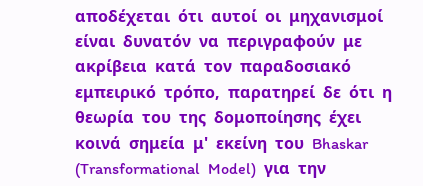αποδέχεται  ότι  αυτοί  οι  μηχανισμοί  είναι  δυνατόν  να  περιγραφούν  με  ακρίβεια  κατά  τον  παραδοσιακό  εμπειρικό  τρόπο,  παρατηρεί  δε  ότι  η  θεωρία  του  της  δομοποίησης  έχει  κοινά  σημεία  μ'  εκείνη  του  Bhaskar  (Transformational  Model)  για  την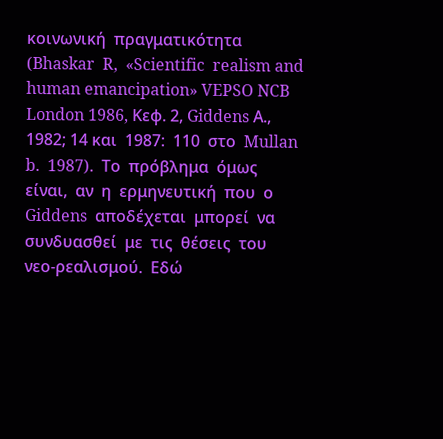κοινωνική  πραγματικότητα  (Bhaskar  R,  «Scientific  realism and human emancipation» VEPSO NCB London 1986, Κεφ. 2, Giddens Α., 1982; 14 και  1987:  110  στο  Mullan  b.  1987).  Το  πρόβλημα  όμως  είναι,  αν  η  ερμηνευτική  που  ο  Giddens  αποδέχεται  μπορεί  να  συνδυασθεί  με  τις  θέσεις  του  νεο‐ρεαλισμού.  Εδώ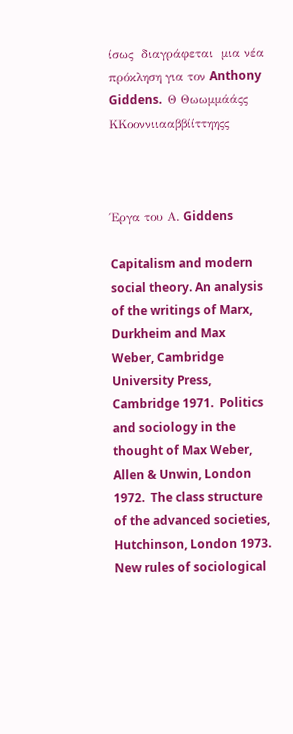ίσως  διαγράφεται  μια νέα πρόκληση για τον Anthony Giddens.  Θ Θωωμμάάςς  ΚΚοοννιιααββίίττηηςς



Έργα του Α. Giddens

Capitalism and modern social theory. An analysis of the writings of Marx, Durkheim and Max  Weber, Cambridge University Press, Cambridge 1971.  Politics and sociology in the thought of Max Weber, Allen & Unwin, London 1972.  The class structure of the advanced societies, Hutchinson, London 1973.  New rules of sociological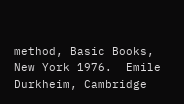method, Basic Books, New York 1976.  Emile Durkheim, Cambridge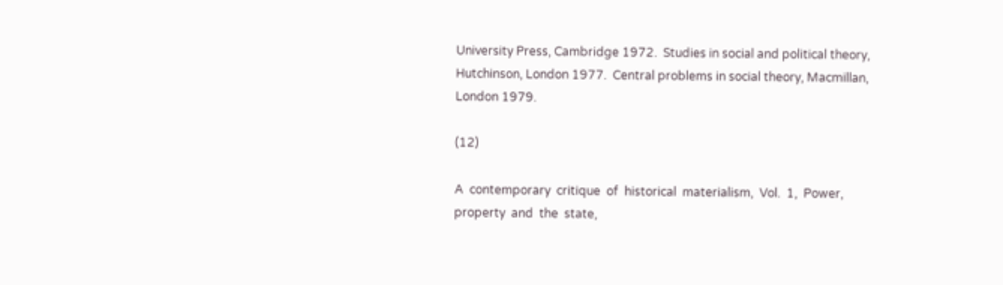University Press, Cambridge 1972.  Studies in social and political theory, Hutchinson, London 1977.  Central problems in social theory, Macmillan, London 1979.

(12)

A  contemporary  critique  of  historical  materialism,  Vol.  1,  Power,  property  and  the  state,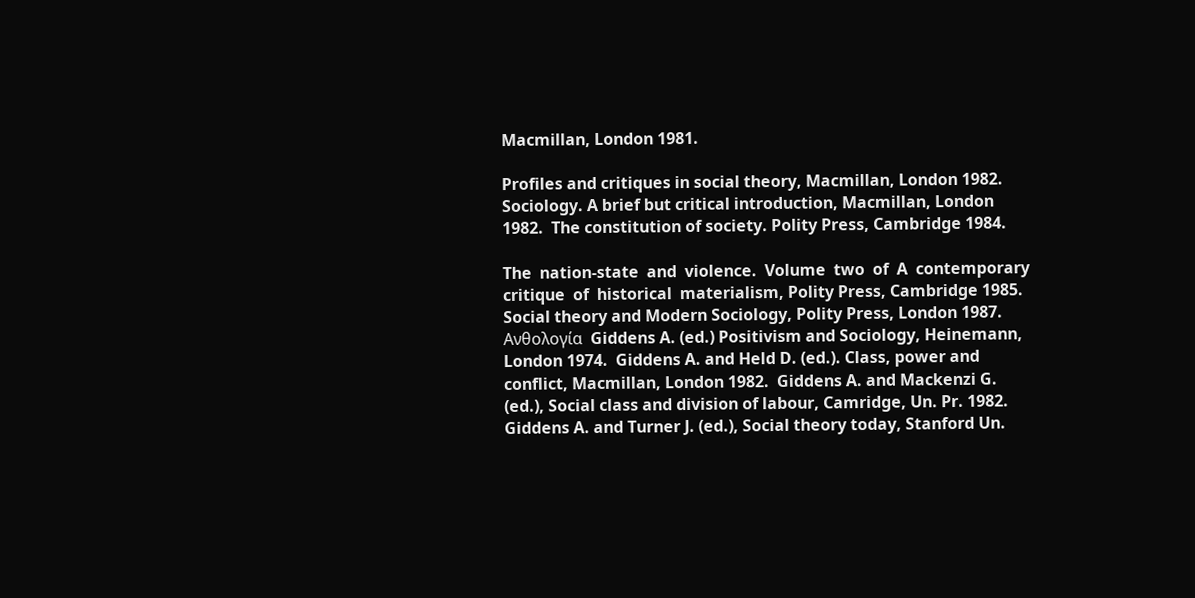Macmillan, London 1981.

Profiles and critiques in social theory, Macmillan, London 1982.  Sociology. A brief but critical introduction, Macmillan, London 1982.  The constitution of society. Polity Press, Cambridge 1984.

The  nation‐state  and  violence.  Volume  two  of  A  contemporary  critique  of  historical  materialism, Polity Press, Cambridge 1985.  Social theory and Modern Sociology, Polity Press, London 1987.  Ανθολογία  Giddens A. (ed.) Positivism and Sociology, Heinemann, London 1974.  Giddens A. and Held D. (ed.). Class, power and conflict, Macmillan, London 1982.  Giddens A. and Mackenzi G. (ed.), Social class and division of labour, Camridge, Un. Pr. 1982.  Giddens A. and Turner J. (ed.), Social theory today, Stanford Un.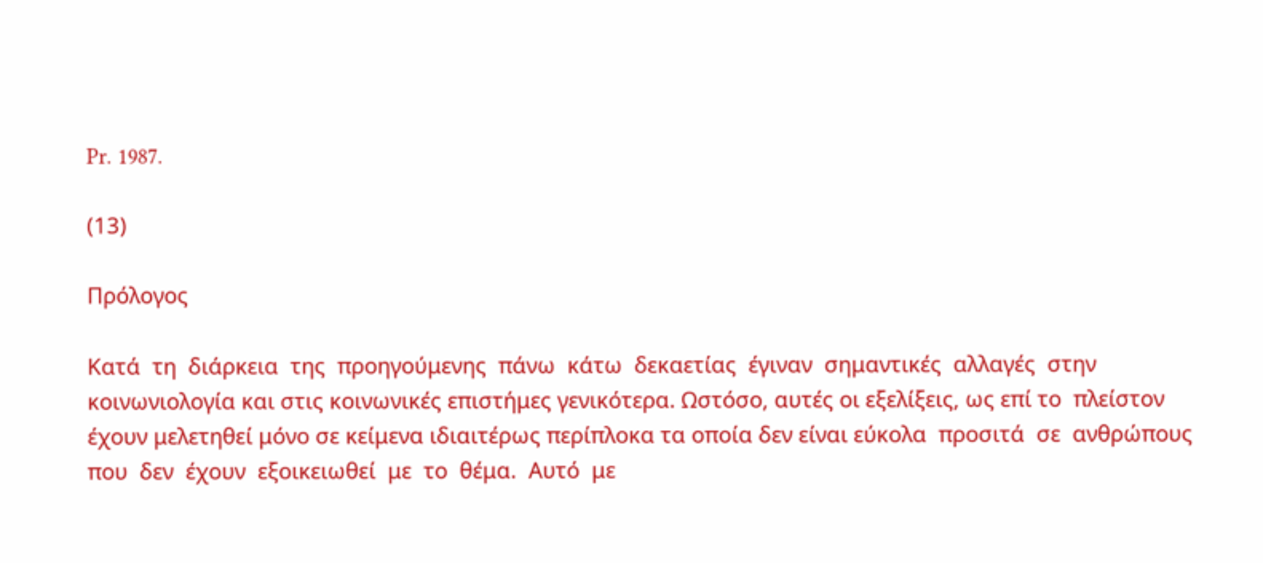Pr. 1987.

(13)

Πρόλογος

Κατά  τη  διάρκεια  της  προηγούμενης  πάνω  κάτω  δεκαετίας  έγιναν  σημαντικές  αλλαγές  στην  κοινωνιολογία και στις κοινωνικές επιστήμες γενικότερα. Ωστόσο, αυτές οι εξελίξεις, ως επί το  πλείστον έχουν μελετηθεί μόνο σε κείμενα ιδιαιτέρως περίπλοκα τα οποία δεν είναι εύκολα  προσιτά  σε  ανθρώπους  που  δεν  έχουν  εξοικειωθεί  με  το  θέμα.  Αυτό  με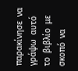παρακίνησε  να  γράψω  αυτό  το  βιβλίο  με  σκοπό  να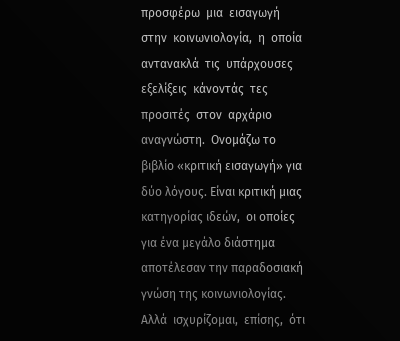προσφέρω  μια  εισαγωγή  στην  κοινωνιολογία,  η  οποία  αντανακλά  τις  υπάρχουσες  εξελίξεις  κάνοντάς  τες  προσιτές  στον  αρχάριο  αναγνώστη.  Ονομάζω το βιβλίο «κριτική εισαγωγή» για δύο λόγους. Είναι κριτική μιας κατηγορίας ιδεών,  οι οποίες για ένα μεγάλο διάστημα αποτέλεσαν την παραδοσιακή γνώση της κοινωνιολογίας.  Αλλά  ισχυρίζομαι,  επίσης,  ότι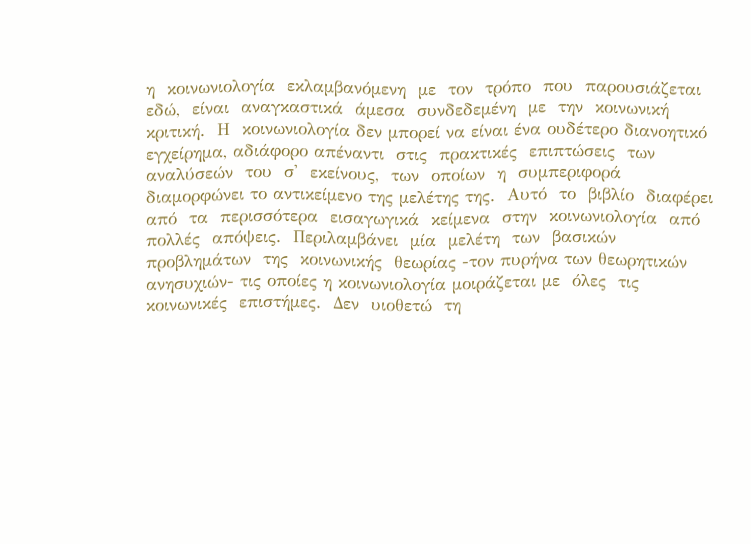η  κοινωνιολογία  εκλαμβανόμενη  με  τον  τρόπο  που  παρουσιάζεται  εδώ,  είναι  αναγκαστικά  άμεσα  συνδεδεμένη  με  την  κοινωνική  κριτική.  Η  κοινωνιολογία δεν μπορεί να είναι ένα ουδέτερο διανοητικό εγχείρημα, αδιάφορο απέναντι  στις  πρακτικές  επιπτώσεις  των  αναλύσεών  του  σ'  εκείνους,  των  οποίων  η  συμπεριφορά  διαμορφώνει το αντικείμενο της μελέτης της.  Αυτό  το  βιβλίο  διαφέρει  από  τα  περισσότερα  εισαγωγικά  κείμενα  στην  κοινωνιολογία  από  πολλές  απόψεις.  Περιλαμβάνει  μία  μελέτη  των  βασικών  προβλημάτων  της  κοινωνικής  θεωρίας ‐τον πυρήνα των θεωρητικών ανησυχιών‐ τις οποίες η κοινωνιολογία μοιράζεται με  όλες  τις  κοινωνικές  επιστήμες.  Δεν  υιοθετώ  τη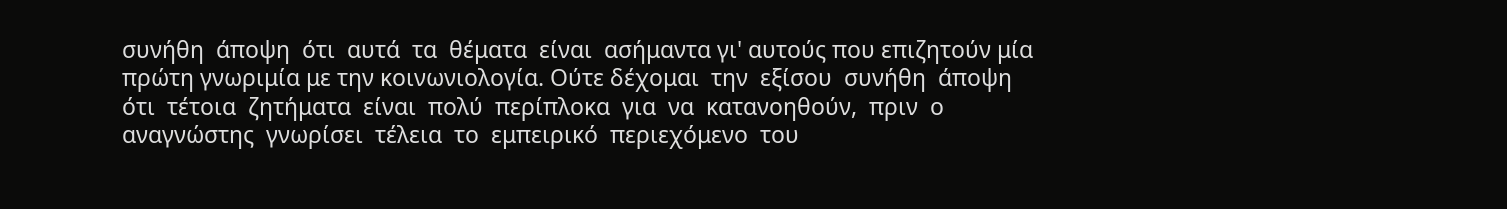συνήθη  άποψη  ότι  αυτά  τα  θέματα  είναι  ασήμαντα γι' αυτούς που επιζητούν μία πρώτη γνωριμία με την κοινωνιολογία. Ούτε δέχομαι  την  εξίσου  συνήθη  άποψη  ότι  τέτοια  ζητήματα  είναι  πολύ  περίπλοκα  για  να  κατανοηθούν,  πριν  ο  αναγνώστης  γνωρίσει  τέλεια  το  εμπειρικό  περιεχόμενο  του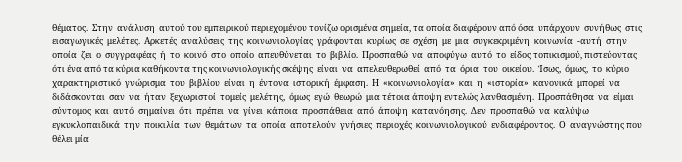θέματος.  Στην  ανάλυση  αυτού του εμπειρικού περιεχομένου τονίζω ορισμένα σημεία, τα οποία διαφέρουν από όσα  υπάρχουν  συνήθως  στις  εισαγωγικές  μελέτες.  Αρκετές  αναλύσεις  της  κοινωνιολογίας  γράφονται  κυρίως  σε  σχέση  με  μια  συγκεκριμένη  κοινωνία  ‐αυτή  στην  οποία  ζει  ο  συγγραφέας  ή  το  κοινό  στο  οποίο  απευθύνεται  το  βιβλίο.  Προσπαθώ  να  αποφύγω  αυτό  το  είδος τοπικισμού, πιστεύοντας ότι ένα από τα κύρια καθήκοντα της κοινωνιολογικής σκέψης  είναι  να  απελευθερωθεί  από  τα  όρια  του  οικείου.  Ίσως,  όμως,  το  κύριο  χαρακτηριστικό  γνώρισμα  του  βιβλίου  είναι  η  έντονα  ιστορική  έμφαση.  Η  «κοινωνιολογία»  και  η  «ιστορία»  κανονικά  μπορεί  να  διδάσκονται  σαν  να  ήταν  ξεχωριστοί  τομείς  μελέτης,  όμως  εγώ  θεωρώ  μια τέτοια άποψη εντελώς λανθασμένη.  Προσπάθησα  να  είμαι  σύντομος  και  αυτό  σημαίνει  ότι  πρέπει  να  γίνει  κάποια  προσπάθεια  από  άποψη  κατανόησης.  Δεν  προσπαθώ  να  καλύψω  εγκυκλοπαιδικά  την  ποικιλία  των  θεμάτων  τα  οποία  αποτελούν  γνήσιες  περιοχές  κοινωνιολογικού  ενδιαφέροντος.  Ο  αναγνώστης που θέλει μία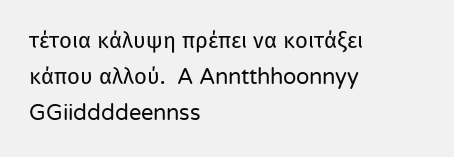τέτοια κάλυψη πρέπει να κοιτάξει κάπου αλλού.  A Anntthhoonnyy  GGiiddddeennss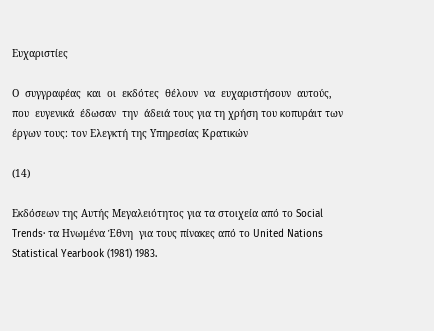Ευχαριστίες

Ο  συγγραφέας  και  οι  εκδότες  θέλουν  να  ευχαριστήσουν  αυτούς,  που  ευγενικά  έδωσαν  την  άδειά τους για τη χρήση του κοπυράιτ των έργων τους: τον Ελεγκτή της Υπηρεσίας Κρατικών

(14)

Εκδόσεων της Αυτής Μεγαλειότητος για τα στοιχεία από το Social Trends∙ τα Ηνωμένα Έθνη  για τους πίνακες από το United Nations Statistical Yearbook (1981) 1983.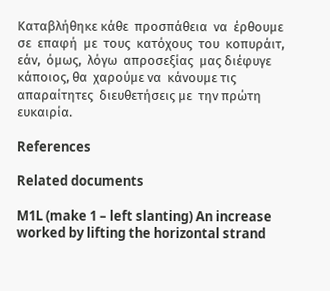Καταβλήθηκε κάθε  προσπάθεια  να  έρθουμε  σε  επαφή  με  τους  κατόχους  του  κοπυράιτ,  εάν,  όμως,  λόγω  απροσεξίας  μας διέφυγε  κάποιος, θα  χαρούμε να  κάνουμε τις  απαραίτητες  διευθετήσεις με  την πρώτη ευκαιρία.

References

Related documents

M1L (make 1 – left slanting) An increase worked by lifting the horizontal strand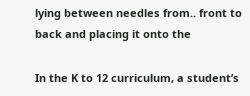lying between needles from.. front to back and placing it onto the

In the K to 12 curriculum, a student’s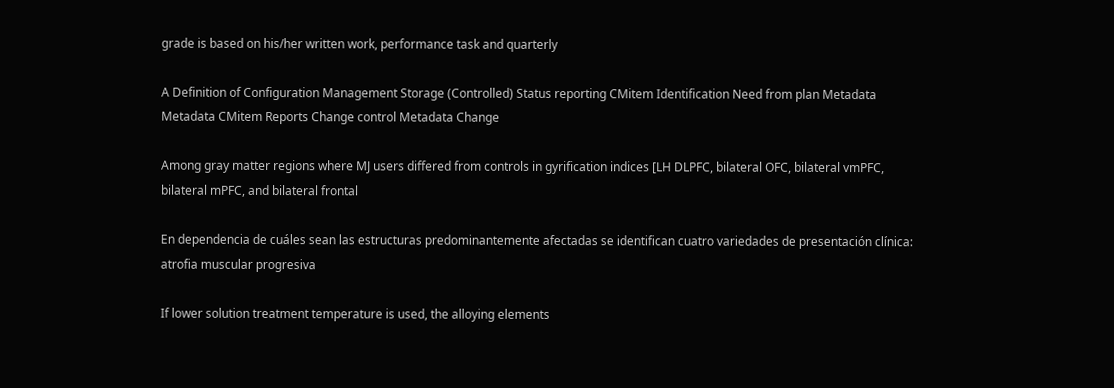grade is based on his/her written work, performance task and quarterly

A Definition of Configuration Management Storage (Controlled) Status reporting CMitem Identification Need from plan Metadata Metadata CMitem Reports Change control Metadata Change

Among gray matter regions where MJ users differed from controls in gyrification indices [LH DLPFC, bilateral OFC, bilateral vmPFC, bilateral mPFC, and bilateral frontal

En dependencia de cuáles sean las estructuras predominantemente afectadas se identifican cuatro variedades de presentación clínica: atrofia muscular progresiva

If lower solution treatment temperature is used, the alloying elements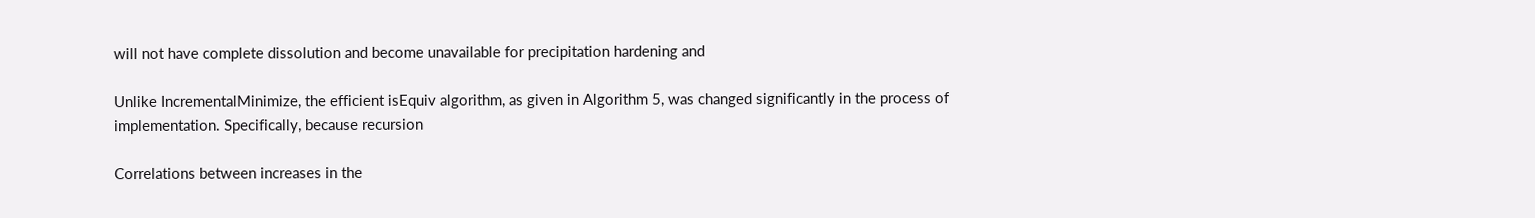will not have complete dissolution and become unavailable for precipitation hardening and

Unlike IncrementalMinimize, the efficient isEquiv algorithm, as given in Algorithm 5, was changed significantly in the process of implementation. Specifically, because recursion

Correlations between increases in the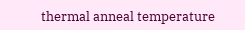thermal anneal temperature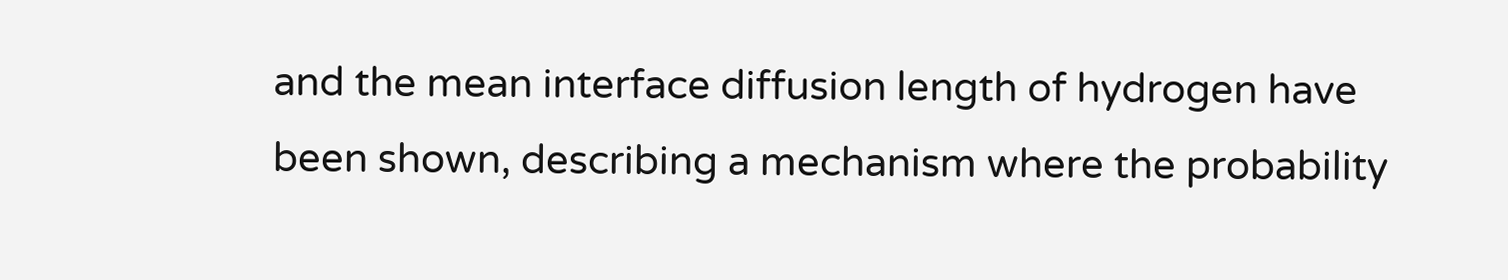and the mean interface diffusion length of hydrogen have been shown, describing a mechanism where the probability